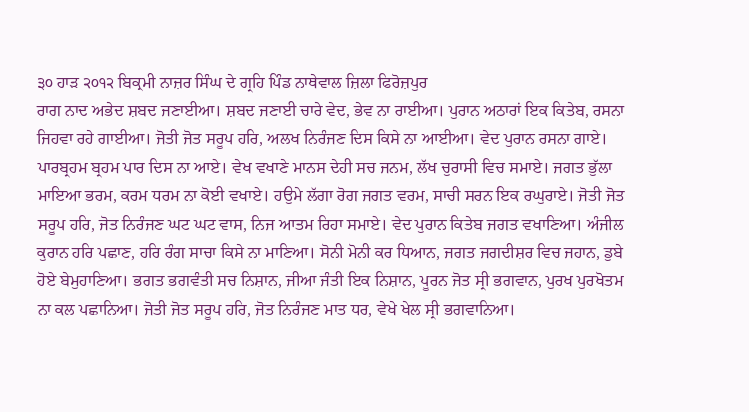੩੦ ਹਾੜ ੨੦੧੨ ਬਿਕ੍ਰਮੀ ਨਾਜ਼ਰ ਸਿੰਘ ਦੇ ਗ੍ਰਹਿ ਪਿੰਡ ਨਾਥੇਵਾਲ ਜ਼ਿਲਾ ਫਿਰੋਜ਼ਪੁਰ
ਰਾਗ ਨਾਦ ਅਭੇਦ ਸ਼ਬਦ ਜਣਾਈਆ। ਸ਼ਬਦ ਜਣਾਈ ਚਾਰੇ ਵੇਦ, ਭੇਵ ਨਾ ਰਾਈਆ। ਪੁਰਾਨ ਅਠਾਰਾਂ ਇਕ ਕਿਤੇਬ, ਰਸਨਾ ਜਿਹਵਾ ਰਹੇ ਗਾਈਆ। ਜੋਤੀ ਜੋਤ ਸਰੂਪ ਹਰਿ, ਅਲਖ ਨਿਰੰਜਣ ਦਿਸ ਕਿਸੇ ਨਾ ਆਈਆ। ਵੇਦ ਪੁਰਾਨ ਰਸਨਾ ਗਾਏ। ਪਾਰਬ੍ਰਹਮ ਬ੍ਰਹਮ ਪਾਰ ਦਿਸ ਨਾ ਆਏ। ਵੇਖ ਵਖਾਣੇ ਮਾਨਸ ਦੇਹੀ ਸਚ ਜਨਮ, ਲੱਖ ਚੁਰਾਸੀ ਵਿਚ ਸਮਾਏ। ਜਗਤ ਭੁੱਲਾ ਮਾਇਆ ਭਰਮ, ਕਰਮ ਧਰਮ ਨਾ ਕੋਈ ਵਖਾਏ। ਹਉਮੇ ਲੱਗਾ ਰੋਗ ਜਗਤ ਵਰਮ, ਸਾਚੀ ਸਰਨ ਇਕ ਰਘੁਰਾਏ। ਜੋਤੀ ਜੋਤ ਸਰੂਪ ਹਰਿ, ਜੋਤ ਨਿਰੰਜਣ ਘਟ ਘਟ ਵਾਸ, ਨਿਜ ਆਤਮ ਰਿਹਾ ਸਮਾਏ। ਵੇਦ ਪੁਰਾਨ ਕਿਤੇਬ ਜਗਤ ਵਖਾਣਿਆ। ਅੰਜੀਲ ਕੁਰਾਨ ਹਰਿ ਪਛਾਣ, ਹਰਿ ਰੰਗ ਸਾਚਾ ਕਿਸੇ ਨਾ ਮਾਣਿਆ। ਸੋਨੀ ਮੋਨੀ ਕਰ ਧਿਆਨ, ਜਗਤ ਜਗਦੀਸ਼ਰ ਵਿਚ ਜਹਾਨ, ਡੁਬੇ ਹੋਏ ਬੇਮੁਹਾਣਿਆ। ਭਗਤ ਭਗਵੰਤੀ ਸਚ ਨਿਸ਼ਾਨ, ਜੀਆ ਜੰਤੀ ਇਕ ਨਿਸ਼ਾਨ, ਪੂਰਨ ਜੋਤ ਸ੍ਰੀ ਭਗਵਾਨ, ਪੁਰਖ ਪੁਰਖੋਤਮ ਨਾ ਕਲ ਪਛਾਨਿਆ। ਜੋਤੀ ਜੋਤ ਸਰੂਪ ਹਰਿ, ਜੋਤ ਨਿਰੰਜਣ ਮਾਤ ਧਰ, ਵੇਖੇ ਖੇਲ ਸ੍ਰੀ ਭਗਵਾਨਿਆ।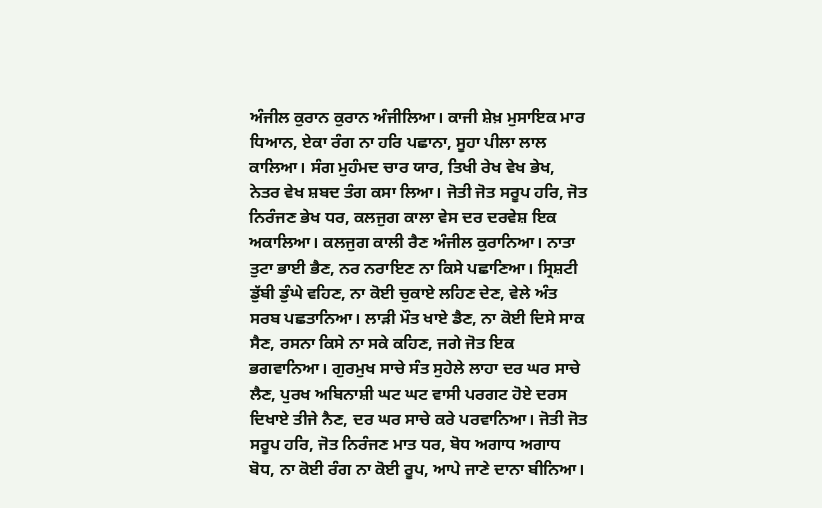ਅੰਜੀਲ ਕੁਰਾਨ ਕੁਰਾਨ ਅੰਜੀਲਿਆ। ਕਾਜੀ ਸ਼ੇਖ਼ ਮੁਸਾਇਕ ਮਾਰ ਧਿਆਨ, ਏਕਾ ਰੰਗ ਨਾ ਹਰਿ ਪਛਾਨਾ, ਸੂਹਾ ਪੀਲਾ ਲਾਲ ਕਾਲਿਆ। ਸੰਗ ਮੁਹੰਮਦ ਚਾਰ ਯਾਰ, ਤਿਖੀ ਰੇਖ ਵੇਖ ਭੇਖ, ਨੇਤਰ ਵੇਖ ਸ਼ਬਦ ਤੰਗ ਕਸਾ ਲਿਆ। ਜੋਤੀ ਜੋਤ ਸਰੂਪ ਹਰਿ, ਜੋਤ ਨਿਰੰਜਣ ਭੇਖ ਧਰ, ਕਲਜੁਗ ਕਾਲਾ ਵੇਸ ਦਰ ਦਰਵੇਸ਼ ਇਕ ਅਕਾਲਿਆ। ਕਲਜੁਗ ਕਾਲੀ ਰੈਣ ਅੰਜੀਲ ਕੁਰਾਨਿਆ। ਨਾਤਾ ਤੁਟਾ ਭਾਈ ਭੈਣ, ਨਰ ਨਰਾਇਣ ਨਾ ਕਿਸੇ ਪਛਾਣਿਆ। ਸ੍ਰਿਸ਼ਟੀ ਡੁੱਬੀ ਡੁੰਘੇ ਵਹਿਣ, ਨਾ ਕੋਈ ਚੁਕਾਏ ਲਹਿਣ ਦੇਣ, ਵੇਲੇ ਅੰਤ ਸਰਬ ਪਛਤਾਨਿਆ। ਲਾੜੀ ਮੌਤ ਖਾਏ ਡੈਣ, ਨਾ ਕੋਈ ਦਿਸੇ ਸਾਕ ਸੈਣ, ਰਸਨਾ ਕਿਸੇ ਨਾ ਸਕੇ ਕਹਿਣ, ਜਗੇ ਜੋਤ ਇਕ ਭਗਵਾਨਿਆ। ਗੁਰਮੁਖ ਸਾਚੇ ਸੰਤ ਸੁਹੇਲੇ ਲਾਹਾ ਦਰ ਘਰ ਸਾਚੇ ਲੈਣ, ਪੁਰਖ ਅਬਿਨਾਸ਼ੀ ਘਟ ਘਟ ਵਾਸੀ ਪਰਗਟ ਹੋਏ ਦਰਸ ਦਿਖਾਏ ਤੀਜੇ ਨੈਣ, ਦਰ ਘਰ ਸਾਚੇ ਕਰੇ ਪਰਵਾਨਿਆ। ਜੋਤੀ ਜੋਤ ਸਰੂਪ ਹਰਿ, ਜੋਤ ਨਿਰੰਜਣ ਮਾਤ ਧਰ, ਬੋਧ ਅਗਾਧ ਅਗਾਧ ਬੋਧ, ਨਾ ਕੋਈ ਰੰਗ ਨਾ ਕੋਈ ਰੂਪ, ਆਪੇ ਜਾਣੇ ਦਾਨਾ ਬੀਨਿਆ।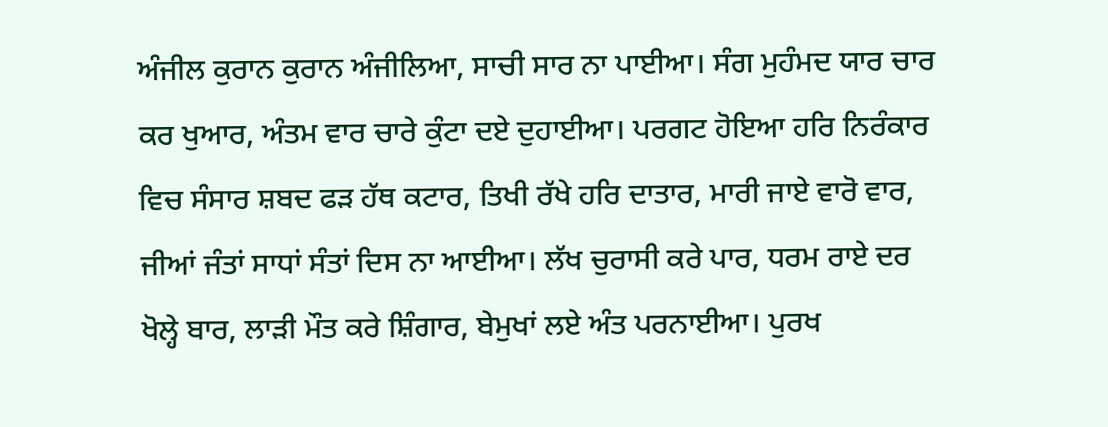ਅੰਜੀਲ ਕੁਰਾਨ ਕੁਰਾਨ ਅੰਜੀਲਿਆ, ਸਾਚੀ ਸਾਰ ਨਾ ਪਾਈਆ। ਸੰਗ ਮੁਹੰਮਦ ਯਾਰ ਚਾਰ ਕਰ ਖੁਆਰ, ਅੰਤਮ ਵਾਰ ਚਾਰੇ ਕੁੰਟਾ ਦਏ ਦੁਹਾਈਆ। ਪਰਗਟ ਹੋਇਆ ਹਰਿ ਨਿਰੰਕਾਰ ਵਿਚ ਸੰਸਾਰ ਸ਼ਬਦ ਫੜ ਹੱਥ ਕਟਾਰ, ਤਿਖੀ ਰੱਖੇ ਹਰਿ ਦਾਤਾਰ, ਮਾਰੀ ਜਾਏ ਵਾਰੋ ਵਾਰ, ਜੀਆਂ ਜੰਤਾਂ ਸਾਧਾਂ ਸੰਤਾਂ ਦਿਸ ਨਾ ਆਈਆ। ਲੱਖ ਚੁਰਾਸੀ ਕਰੇ ਪਾਰ, ਧਰਮ ਰਾਏ ਦਰ ਖੋਲ੍ਹੇ ਬਾਰ, ਲਾੜੀ ਮੌਤ ਕਰੇ ਸ਼ਿੰਗਾਰ, ਬੇਮੁਖਾਂ ਲਏ ਅੰਤ ਪਰਨਾਈਆ। ਪੁਰਖ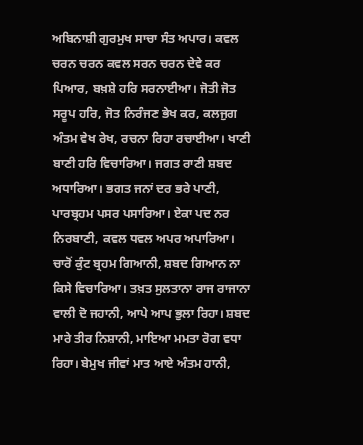ਅਬਿਨਾਸ਼ੀ ਗੁਰਮੁਖ ਸਾਚਾ ਸੰਤ ਅਪਾਰ। ਕਵਲ ਚਰਨ ਚਰਨ ਕਵਲ ਸਰਨ ਚਰਨ ਦੇਵੇ ਕਰ ਪਿਆਰ, ਬਖ਼ਸ਼ੇ ਹਰਿ ਸਰਨਾਈਆ। ਜੋਤੀ ਜੋਤ ਸਰੂਪ ਹਰਿ, ਜੋਤ ਨਿਰੰਜਣ ਭੇਖ ਕਰ, ਕਲਜੁਗ ਅੰਤਮ ਵੇਖ ਰੇਖ, ਰਚਨਾ ਰਿਹਾ ਰਚਾਈਆ। ਖਾਣੀ ਬਾਣੀ ਹਰਿ ਵਿਚਾਰਿਆ। ਜਗਤ ਰਾਣੀ ਸ਼ਬਦ ਅਧਾਰਿਆ। ਭਗਤ ਜਨਾਂ ਦਰ ਭਰੇ ਪਾਣੀ, ਪਾਰਬ੍ਰਹਮ ਪਸਰ ਪਸਾਰਿਆ। ਏਕਾ ਪਦ ਨਰ ਨਿਰਬਾਣੀ, ਕਵਲ ਧਵਲ ਅਪਰ ਅਪਾਰਿਆ। ਚਾਰੋਂ ਕੁੰਟ ਬ੍ਰਹਮ ਗਿਆਨੀ, ਸ਼ਬਦ ਗਿਆਨ ਨਾ ਕਿਸੇ ਵਿਚਾਰਿਆ। ਤਖ਼ਤ ਸੁਲਤਾਨਾ ਰਾਜ ਰਾਜਾਨਾ ਵਾਲੀ ਦੋ ਜਹਾਨੀ, ਆਪੇ ਆਪ ਭੁਲਾ ਰਿਹਾ। ਸ਼ਬਦ ਮਾਰੇ ਤੀਰ ਨਿਸ਼ਾਨੀ, ਮਾਇਆ ਮਮਤਾ ਰੋਗ ਵਧਾ ਰਿਹਾ। ਬੇਮੁਖ ਜੀਵਾਂ ਮਾਤ ਆਏ ਅੰਤਮ ਹਾਨੀ,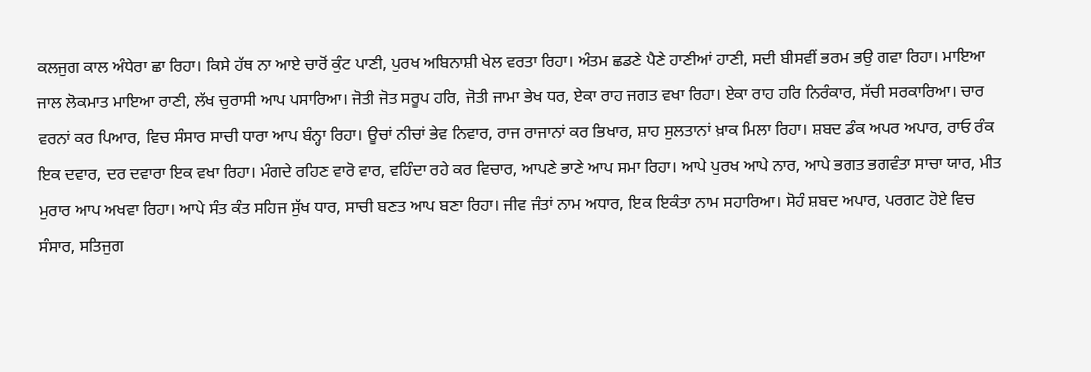ਕਲਜੁਗ ਕਾਲ ਅੰਧੇਰਾ ਛਾ ਰਿਹਾ। ਕਿਸੇ ਹੱਥ ਨਾ ਆਏ ਚਾਰੋਂ ਕੁੰਟ ਪਾਣੀ, ਪੁਰਖ ਅਬਿਨਾਸ਼ੀ ਖੇਲ ਵਰਤਾ ਰਿਹਾ। ਅੰਤਮ ਛਡਣੇ ਪੈਣੇ ਹਾਣੀਆਂ ਹਾਣੀ, ਸਦੀ ਬੀਸਵੀਂ ਭਰਮ ਭਉ ਗਵਾ ਰਿਹਾ। ਮਾਇਆ ਜਾਲ ਲੋਕਮਾਤ ਮਾਇਆ ਰਾਣੀ, ਲੱਖ ਚੁਰਾਸੀ ਆਪ ਪਸਾਰਿਆ। ਜੋਤੀ ਜੋਤ ਸਰੂਪ ਹਰਿ, ਜੋਤੀ ਜਾਮਾ ਭੇਖ ਧਰ, ਏਕਾ ਰਾਹ ਜਗਤ ਵਖਾ ਰਿਹਾ। ਏਕਾ ਰਾਹ ਹਰਿ ਨਿਰੰਕਾਰ, ਸੱਚੀ ਸਰਕਾਰਿਆ। ਚਾਰ ਵਰਨਾਂ ਕਰ ਪਿਆਰ, ਵਿਚ ਸੰਸਾਰ ਸਾਚੀ ਧਾਰਾ ਆਪ ਬੰਨ੍ਹਾ ਰਿਹਾ। ਊਚਾਂ ਨੀਚਾਂ ਭੇਵ ਨਿਵਾਰ, ਰਾਜ ਰਾਜਾਨਾਂ ਕਰ ਭਿਖਾਰ, ਸ਼ਾਹ ਸੁਲਤਾਨਾਂ ਖ਼ਾਕ ਮਿਲਾ ਰਿਹਾ। ਸ਼ਬਦ ਡੰਕ ਅਪਰ ਅਪਾਰ, ਰਾਓ ਰੰਕ ਇਕ ਦਵਾਰ, ਦਰ ਦਵਾਰਾ ਇਕ ਵਖਾ ਰਿਹਾ। ਮੰਗਦੇ ਰਹਿਣ ਵਾਰੋ ਵਾਰ, ਵਹਿੰਦਾ ਰਹੇ ਕਰ ਵਿਚਾਰ, ਆਪਣੇ ਭਾਣੇ ਆਪ ਸਮਾ ਰਿਹਾ। ਆਪੇ ਪੁਰਖ ਆਪੇ ਨਾਰ, ਆਪੇ ਭਗਤ ਭਗਵੰਤਾ ਸਾਚਾ ਯਾਰ, ਮੀਤ ਮੁਰਾਰ ਆਪ ਅਖਵਾ ਰਿਹਾ। ਆਪੇ ਸੰਤ ਕੰਤ ਸਹਿਜ ਸੁੱਖ ਧਾਰ, ਸਾਚੀ ਬਣਤ ਆਪ ਬਣਾ ਰਿਹਾ। ਜੀਵ ਜੰਤਾਂ ਨਾਮ ਅਧਾਰ, ਇਕ ਇਕੰਤਾ ਨਾਮ ਸਹਾਰਿਆ। ਸੋਹੰ ਸ਼ਬਦ ਅਪਾਰ, ਪਰਗਟ ਹੋਏ ਵਿਚ ਸੰਸਾਰ, ਸਤਿਜੁਗ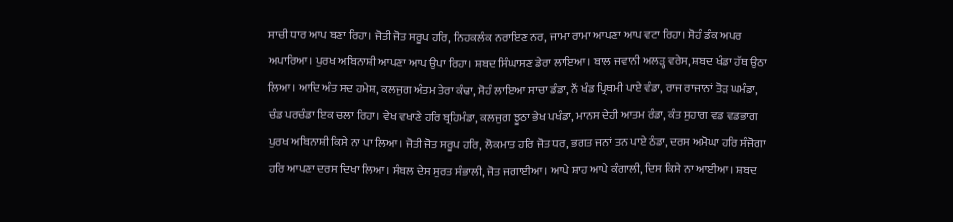ਸਾਚੀ ਧਾਰ ਆਪ ਬਣਾ ਰਿਹਾ। ਜੋਤੀ ਜੋਤ ਸਰੂਪ ਹਰਿ, ਨਿਹਕਲੰਕ ਨਰਾਇਣ ਨਰ, ਜਾਮਾ ਰਾਮਾ ਆਪਣਾ ਆਪ ਵਟਾ ਰਿਹਾ। ਸੋਹੰ ਡੰਕ ਅਪਰ ਅਪਾਰਿਆ। ਪੁਰਖ ਅਬਿਨਾਸ਼ੀ ਆਪਣਾ ਆਪ ਉਪਾ ਰਿਹਾ। ਸ਼ਬਦ ਸਿੰਘਾਸਣ ਡੇਰਾ ਲਾਇਆ। ਬਾਲ ਜਵਾਨੀ ਅਲੜ੍ਹ ਵਰੇਸ, ਸ਼ਬਦ ਖੰਡਾ ਹੱਥ ਉਠਾ ਲਿਆ। ਆਦਿ ਅੰਤ ਸਦ ਹਮੇਸ਼, ਕਲਜੁਗ ਅੰਤਮ ਤੇਰਾ ਕੰਢਾ, ਸੋਹੰ ਲਾਇਆ ਸਾਚਾ ਡੰਡਾ, ਨੌਂ ਖੰਡ ਪ੍ਰਿਥਮੀ ਪਾਏ ਵੰਡਾ, ਰਾਜ ਰਾਜਾਨਾਂ ਤੋੜ ਘਮੰਡਾ, ਚੰਡ ਪਰਚੰਡਾ ਇਕ ਚਲਾ ਰਿਹਾ। ਵੇਖ ਵਖਾਣੇ ਹਰਿ ਬ੍ਰਹਿਮੰਡਾ, ਕਲਜੁਗ ਝੂਠਾ ਭੇਖ ਪਖੰਡਾ, ਮਾਨਸ ਦੇਹੀ ਆਤਮ ਰੰਡਾ, ਕੰਤ ਸੁਹਾਗ ਵਡ ਵਡਭਾਗ ਪੁਰਖ ਅਬਿਨਾਸ਼ੀ ਕਿਸੇ ਨਾ ਪਾ ਲਿਆ। ਜੋਤੀ ਜੋਤ ਸਰੂਪ ਹਰਿ, ਲੋਕਮਾਤ ਹਰਿ ਜੋਤ ਧਰ, ਭਗਤ ਜਨਾਂ ਤਨ ਪਾਏ ਠੰਡਾ, ਦਰਸ ਅਮੋਘਾ ਹਰਿ ਸੰਜੋਗਾ ਹਰਿ ਆਪਣਾ ਦਰਸ ਦਿਖਾ ਲਿਆ। ਸੰਬਲ ਦੇਸ ਸੁਰਤ ਸੰਭਾਲੀ, ਜੋਤ ਜਗਾਈਆ। ਆਪੇ ਸ਼ਾਹ ਆਪੇ ਕੰਗਾਲੀ, ਦਿਸ ਕਿਸੇ ਨਾ ਆਈਆ। ਸ਼ਬਦ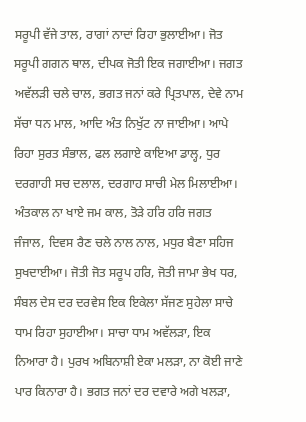ਸਰੂਪੀ ਵੱਜੇ ਤਾਲ, ਰਾਗਾਂ ਨਾਦਾਂ ਰਿਹਾ ਭੁਲਾਈਆ। ਜੋਤ ਸਰੂਪੀ ਗਗਨ ਥਾਲ, ਦੀਪਕ ਜੋਤੀ ਇਕ ਜਗਾਈਆ। ਜਗਤ ਅਵੱਲੜੀ ਚਲੇ ਚਾਲ, ਭਗਤ ਜਨਾਂ ਕਰੇ ਪ੍ਰਿਤਪਾਲ, ਦੇਵੇ ਨਾਮ ਸੱਚਾ ਧਨ ਮਾਲ, ਆਦਿ ਅੰਤ ਨਿਖੁੱਟ ਨਾ ਜਾਈਆ। ਆਪੇ ਰਿਹਾ ਸੁਰਤ ਸੰਭਾਲ, ਫਲ ਲਗਾਏ ਕਾਇਆ ਡਾਲ੍ਹ, ਧੁਰ ਦਰਗਾਹੀ ਸਚ ਦਲਾਲ, ਦਰਗਾਹ ਸਾਚੀ ਮੇਲ ਮਿਲਾਈਆ। ਅੰਤਕਾਲ ਨਾ ਖਾਏ ਜਮ ਕਾਲ, ਤੋੜੇ ਹਰਿ ਹਰਿ ਜਗਤ ਜੰਜਾਲ, ਦਿਵਸ ਰੈਣ ਚਲੇ ਨਾਲ ਨਾਲ, ਮਧੁਰ ਬੈਣਾ ਸਹਿਜ ਸੁਖਦਾਈਆ। ਜੋਤੀ ਜੋਤ ਸਰੂਪ ਹਰਿ, ਜੋਤੀ ਜਾਮਾ ਭੇਖ ਧਰ, ਸੰਬਲ ਦੇਸ ਦਰ ਦਰਵੇਸ ਇਕ ਇਕੇਲਾ ਸੱਜਣ ਸੁਹੇਲਾ ਸਾਚੇ ਧਾਮ ਰਿਹਾ ਸੁਹਾਈਆ। ਸਾਚਾ ਧਾਮ ਅਵੱਲੜਾ, ਇਕ ਨਿਆਰਾ ਹੈ। ਪੁਰਖ ਅਬਿਨਾਸ਼ੀ ਏਕਾ ਮਲੜਾ, ਨਾ ਕੋਈ ਜਾਣੇ ਪਾਰ ਕਿਨਾਰਾ ਹੈ। ਭਗਤ ਜਨਾਂ ਦਰ ਦਵਾਰੇ ਅਗੇ ਖਲੜਾ,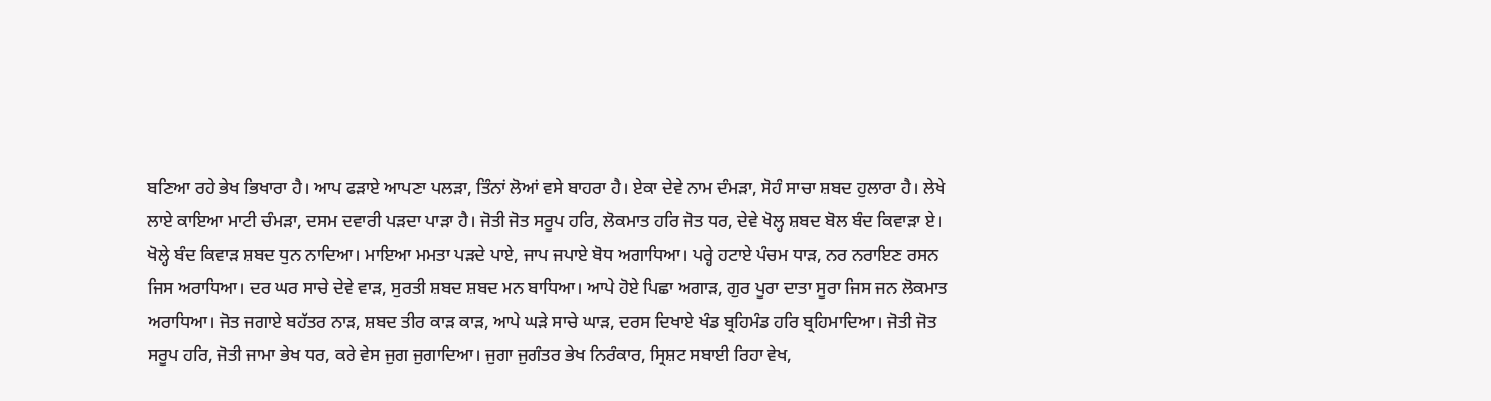ਬਣਿਆ ਰਹੇ ਭੇਖ ਭਿਖਾਰਾ ਹੈ। ਆਪ ਫੜਾਏ ਆਪਣਾ ਪਲੜਾ, ਤਿੰਨਾਂ ਲੋਆਂ ਵਸੇ ਬਾਹਰਾ ਹੈ। ਏਕਾ ਦੇਵੇ ਨਾਮ ਦੰਮੜਾ, ਸੋਹੰ ਸਾਚਾ ਸ਼ਬਦ ਹੁਲਾਰਾ ਹੈ। ਲੇਖੇ ਲਾਏ ਕਾਇਆ ਮਾਟੀ ਚੰਮੜਾ, ਦਸਮ ਦਵਾਰੀ ਪੜਦਾ ਪਾੜਾ ਹੈ। ਜੋਤੀ ਜੋਤ ਸਰੂਪ ਹਰਿ, ਲੋਕਮਾਤ ਹਰਿ ਜੋਤ ਧਰ, ਦੇਵੇ ਖੋਲ੍ਹ ਸ਼ਬਦ ਬੋਲ ਬੰਦ ਕਿਵਾੜਾ ਏ। ਖੋਲ੍ਹੇ ਬੰਦ ਕਿਵਾੜ ਸ਼ਬਦ ਧੁਨ ਨਾਦਿਆ। ਮਾਇਆ ਮਮਤਾ ਪੜਦੇ ਪਾਏ, ਜਾਪ ਜਪਾਏ ਬੋਧ ਅਗਾਧਿਆ। ਪਰ੍ਹੇ ਹਟਾਏ ਪੰਚਮ ਧਾੜ, ਨਰ ਨਰਾਇਣ ਰਸਨ ਜਿਸ ਅਰਾਧਿਆ। ਦਰ ਘਰ ਸਾਚੇ ਦੇਵੇ ਵਾੜ, ਸੁਰਤੀ ਸ਼ਬਦ ਸ਼ਬਦ ਮਨ ਬਾਧਿਆ। ਆਪੇ ਹੋਏ ਪਿਛਾ ਅਗਾੜ, ਗੁਰ ਪੂਰਾ ਦਾਤਾ ਸੂਰਾ ਜਿਸ ਜਨ ਲੋਕਮਾਤ ਅਰਾਧਿਆ। ਜੋਤ ਜਗਾਏ ਬਹੱਤਰ ਨਾੜ, ਸ਼ਬਦ ਤੀਰ ਕਾੜ ਕਾੜ, ਆਪੇ ਘੜੇ ਸਾਚੇ ਘਾੜ, ਦਰਸ ਦਿਖਾਏ ਖੰਡ ਬ੍ਰਹਿਮੰਡ ਹਰਿ ਬ੍ਰਹਿਮਾਦਿਆ। ਜੋਤੀ ਜੋਤ ਸਰੂਪ ਹਰਿ, ਜੋਤੀ ਜਾਮਾ ਭੇਖ ਧਰ, ਕਰੇ ਵੇਸ ਜੁਗ ਜੁਗਾਦਿਆ। ਜੁਗਾ ਜੁਗੰਤਰ ਭੇਖ ਨਿਰੰਕਾਰ, ਸ੍ਰਿਸ਼ਟ ਸਬਾਈ ਰਿਹਾ ਵੇਖ,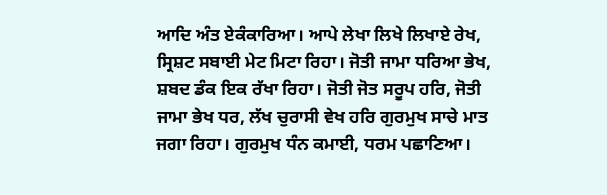ਆਦਿ ਅੰਤ ਏਕੰਕਾਰਿਆ। ਆਪੇ ਲੇਖਾ ਲਿਖੇ ਲਿਖਾਏ ਰੇਖ, ਸ੍ਰਿਸ਼ਟ ਸਬਾਈ ਮੇਟ ਮਿਟਾ ਰਿਹਾ। ਜੋਤੀ ਜਾਮਾ ਧਰਿਆ ਭੇਖ, ਸ਼ਬਦ ਡੰਕ ਇਕ ਰੱਖਾ ਰਿਹਾ। ਜੋਤੀ ਜੋਤ ਸਰੂਪ ਹਰਿ, ਜੋਤੀ ਜਾਮਾ ਭੇਖ ਧਰ, ਲੱਖ ਚੁਰਾਸੀ ਵੇਖ ਹਰਿ ਗੁਰਮੁਖ ਸਾਚੇ ਮਾਤ ਜਗਾ ਰਿਹਾ। ਗੁਰਮੁਖ ਧੰਨ ਕਮਾਈ, ਧਰਮ ਪਛਾਣਿਆ।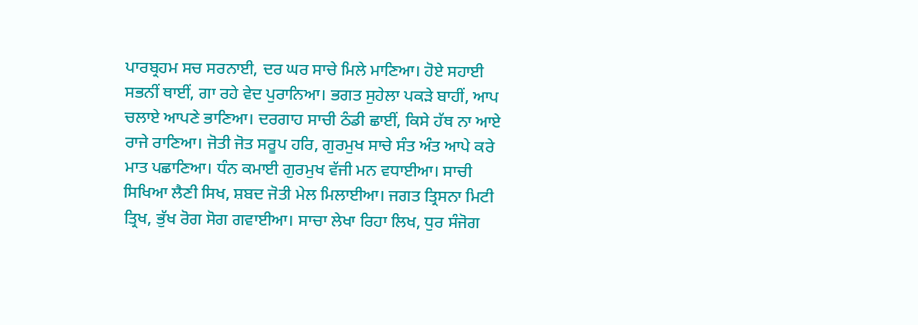ਪਾਰਬ੍ਰਹਮ ਸਚ ਸਰਨਾਈ, ਦਰ ਘਰ ਸਾਚੇ ਮਿਲੇ ਮਾਣਿਆ। ਹੋਏ ਸਹਾਈ ਸਭਨੀਂ ਥਾਈਂ, ਗਾ ਰਹੇ ਵੇਦ ਪੁਰਾਨਿਆ। ਭਗਤ ਸੁਹੇਲਾ ਪਕੜੇ ਬਾਹੀਂ, ਆਪ ਚਲਾਏ ਆਪਣੇ ਭਾਣਿਆ। ਦਰਗਾਹ ਸਾਚੀ ਠੰਡੀ ਛਾਈਂ, ਕਿਸੇ ਹੱਥ ਨਾ ਆਏ ਰਾਜੇ ਰਾਣਿਆ। ਜੋਤੀ ਜੋਤ ਸਰੂਪ ਹਰਿ, ਗੁਰਮੁਖ ਸਾਚੇ ਸੰਤ ਅੰਤ ਆਪੇ ਕਰੇ ਮਾਤ ਪਛਾਣਿਆ। ਧੰਨ ਕਮਾਈ ਗੁਰਮੁਖ ਵੱਜੀ ਮਨ ਵਧਾਈਆ। ਸਾਚੀ ਸਿਖਿਆ ਲੈਣੀ ਸਿਖ, ਸ਼ਬਦ ਜੋਤੀ ਮੇਲ ਮਿਲਾਈਆ। ਜਗਤ ਤ੍ਰਿਸਨਾ ਮਿਟੀ ਤ੍ਰਿਖ, ਭੁੱਖ ਰੋਗ ਸੋਗ ਗਵਾਈਆ। ਸਾਚਾ ਲੇਖਾ ਰਿਹਾ ਲਿਖ, ਧੁਰ ਸੰਜੋਗ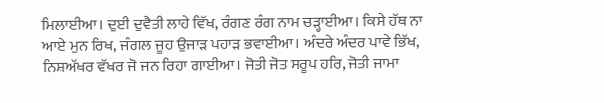ਮਿਲਾਈਆ। ਦੁਈ ਦੁਵੈਤੀ ਲਾਹੇ ਵਿੱਖ, ਰੰਗਣ ਰੰਗ ਨਾਮ ਚੜ੍ਹਾਈਆ। ਕਿਸੇ ਹੱਥ ਨਾ ਆਏ ਮੁਨ ਰਿਖ, ਜੰਗਲ ਜੂਹ ਉਜਾੜ ਪਹਾੜ ਭਵਾਈਆ। ਅੰਦਰੇ ਅੰਦਰ ਪਾਵੇ ਭਿੱਖ, ਨਿਸ਼ਅੱਖਰ ਵੱਖਰ ਜੋ ਜਨ ਰਿਹਾ ਗਾਈਆ। ਜੋਤੀ ਜੋਤ ਸਰੂਪ ਹਰਿ, ਜੋਤੀ ਜਾਮਾ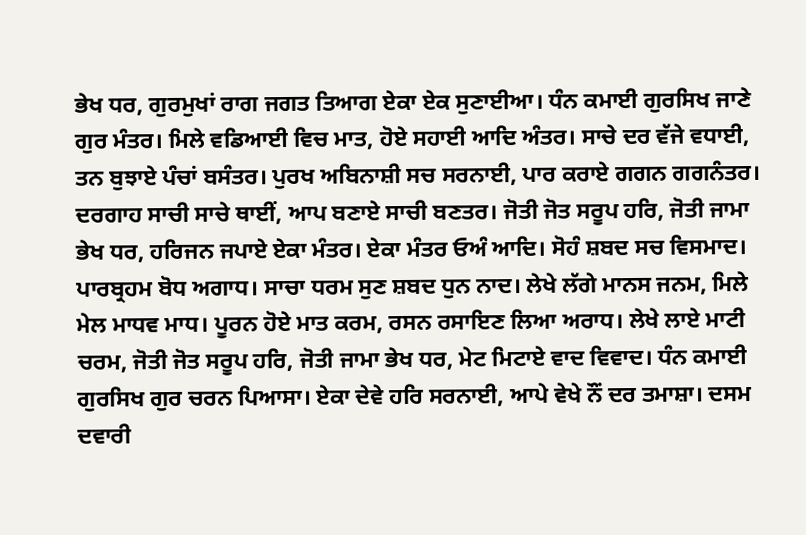ਭੇਖ ਧਰ, ਗੁਰਮੁਖਾਂ ਰਾਗ ਜਗਤ ਤਿਆਗ ਏਕਾ ਏਕ ਸੁਣਾਈਆ। ਧੰਨ ਕਮਾਈ ਗੁਰਸਿਖ ਜਾਣੇ ਗੁਰ ਮੰਤਰ। ਮਿਲੇ ਵਡਿਆਈ ਵਿਚ ਮਾਤ, ਹੋਏ ਸਹਾਈ ਆਦਿ ਅੰਤਰ। ਸਾਚੇ ਦਰ ਵੱਜੇ ਵਧਾਈ, ਤਨ ਬੁਝਾਏ ਪੰਚਾਂ ਬਸੰਤਰ। ਪੁਰਖ ਅਬਿਨਾਸ਼ੀ ਸਚ ਸਰਨਾਈ, ਪਾਰ ਕਰਾਏ ਗਗਨ ਗਗਨੰਤਰ। ਦਰਗਾਹ ਸਾਚੀ ਸਾਚੇ ਥਾਈਂ, ਆਪ ਬਣਾਏ ਸਾਚੀ ਬਣਤਰ। ਜੋਤੀ ਜੋਤ ਸਰੂਪ ਹਰਿ, ਜੋਤੀ ਜਾਮਾ ਭੇਖ ਧਰ, ਹਰਿਜਨ ਜਪਾਏ ਏਕਾ ਮੰਤਰ। ਏਕਾ ਮੰਤਰ ਓਅੰ ਆਦਿ। ਸੋਹੰ ਸ਼ਬਦ ਸਚ ਵਿਸਮਾਦ। ਪਾਰਬ੍ਰਹਮ ਬੋਧ ਅਗਾਧ। ਸਾਚਾ ਧਰਮ ਸੁਣ ਸ਼ਬਦ ਧੁਨ ਨਾਦ। ਲੇਖੇ ਲੱਗੇ ਮਾਨਸ ਜਨਮ, ਮਿਲੇ ਮੇਲ ਮਾਧਵ ਮਾਧ। ਪੂਰਨ ਹੋਏ ਮਾਤ ਕਰਮ, ਰਸਨ ਰਸਾਇਣ ਲਿਆ ਅਰਾਧ। ਲੇਖੇ ਲਾਏ ਮਾਟੀ ਚਰਮ, ਜੋਤੀ ਜੋਤ ਸਰੂਪ ਹਰਿ, ਜੋਤੀ ਜਾਮਾ ਭੇਖ ਧਰ, ਮੇਟ ਮਿਟਾਏ ਵਾਦ ਵਿਵਾਦ। ਧੰਨ ਕਮਾਈ ਗੁਰਸਿਖ ਗੁਰ ਚਰਨ ਪਿਆਸਾ। ਏਕਾ ਦੇਵੇ ਹਰਿ ਸਰਨਾਈ, ਆਪੇ ਵੇਖੇ ਨੌਂ ਦਰ ਤਮਾਸ਼ਾ। ਦਸਮ ਦਵਾਰੀ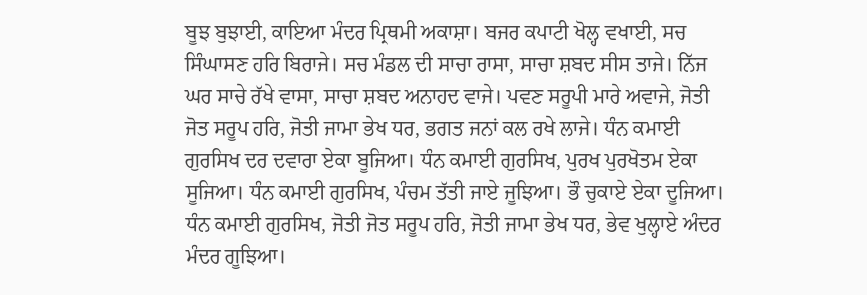ਬੂਝ ਬੁਝਾਈ, ਕਾਇਆ ਮੰਦਰ ਪ੍ਰਿਥਮੀ ਅਕਾਸ਼ਾ। ਬਜਰ ਕਪਾਟੀ ਖੋਲ੍ਹ ਵਖਾਈ, ਸਚ ਸਿੰਘਾਸਣ ਹਰਿ ਬਿਰਾਜੇ। ਸਚ ਮੰਡਲ ਦੀ ਸਾਚਾ ਰਾਸਾ, ਸਾਚਾ ਸ਼ਬਦ ਸੀਸ ਤਾਜੇ। ਨਿੱਜ ਘਰ ਸਾਚੇ ਰੱਖੇ ਵਾਸਾ, ਸਾਚਾ ਸ਼ਬਦ ਅਨਾਹਦ ਵਾਜੇ। ਪਵਣ ਸਰੂਪੀ ਮਾਰੇ ਅਵਾਜੇ, ਜੋਤੀ ਜੋਤ ਸਰੂਪ ਹਰਿ, ਜੋਤੀ ਜਾਮਾ ਭੇਖ ਧਰ, ਭਗਤ ਜਨਾਂ ਕਲ ਰਖੇ ਲਾਜੇ। ਧੰਨ ਕਮਾਈ ਗੁਰਸਿਖ ਦਰ ਦਵਾਰਾ ਏਕਾ ਬੂਜਿਆ। ਧੰਨ ਕਮਾਈ ਗੁਰਸਿਖ, ਪੁਰਖ ਪੁਰਖੋਤਮ ਏਕਾ ਸੂਜਿਆ। ਧੰਨ ਕਮਾਈ ਗੁਰਸਿਖ, ਪੰਚਮ ਤੱਤੀ ਜਾਏ ਜੂਝਿਆ। ਭੌ ਚੁਕਾਏ ਏਕਾ ਦੂਜਿਆ। ਧੰਨ ਕਮਾਈ ਗੁਰਸਿਖ, ਜੋਤੀ ਜੋਤ ਸਰੂਪ ਹਰਿ, ਜੋਤੀ ਜਾਮਾ ਭੇਖ ਧਰ, ਭੇਵ ਖੁਲ੍ਹਾਏ ਅੰਦਰ ਮੰਦਰ ਗੂਝਿਆ।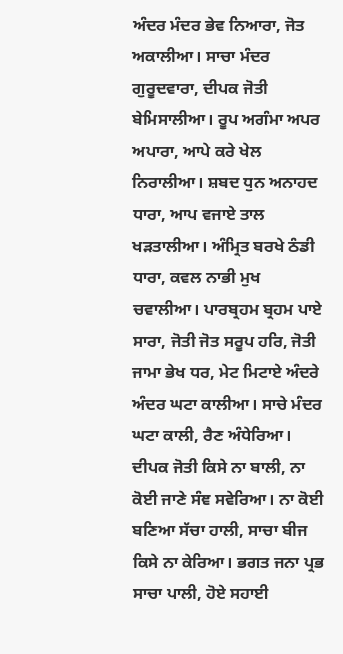ਅੰਦਰ ਮੰਦਰ ਭੇਵ ਨਿਆਰਾ, ਜੋਤ ਅਕਾਲੀਆ। ਸਾਚਾ ਮੰਦਰ ਗੁਰੂਦਵਾਰਾ, ਦੀਪਕ ਜੋਤੀ ਬੇਮਿਸਾਲੀਆ। ਰੂਪ ਅਗੰਮਾ ਅਪਰ ਅਪਾਰਾ, ਆਪੇ ਕਰੇ ਖੇਲ ਨਿਰਾਲੀਆ। ਸ਼ਬਦ ਧੁਨ ਅਨਾਹਦ ਧਾਰਾ, ਆਪ ਵਜਾਏ ਤਾਲ ਖੜਤਾਲੀਆ। ਅੰਮ੍ਰਿਤ ਬਰਖੇ ਠੰਡੀ ਧਾਰਾ, ਕਵਲ ਨਾਭੀ ਮੁਖ ਚਵਾਲੀਆ। ਪਾਰਬ੍ਰਹਮ ਬ੍ਰਹਮ ਪਾਏ ਸਾਰਾ, ਜੋਤੀ ਜੋਤ ਸਰੂਪ ਹਰਿ, ਜੋਤੀ ਜਾਮਾ ਭੇਖ ਧਰ, ਮੇਟ ਮਿਟਾਏ ਅੰਦਰੇ ਅੰਦਰ ਘਟਾ ਕਾਲੀਆ। ਸਾਚੇ ਮੰਦਰ ਘਟਾ ਕਾਲੀ, ਰੈਣ ਅੰਧੇਰਿਆ। ਦੀਪਕ ਜੋਤੀ ਕਿਸੇ ਨਾ ਬਾਲੀ, ਨਾ ਕੋਈ ਜਾਣੇ ਸੰਞ ਸਵੇਰਿਆ। ਨਾ ਕੋਈ ਬਣਿਆ ਸੱਚਾ ਹਾਲੀ, ਸਾਚਾ ਬੀਜ ਕਿਸੇ ਨਾ ਕੇਰਿਆ। ਭਗਤ ਜਨਾ ਪ੍ਰਭ ਸਾਚਾ ਪਾਲੀ, ਹੋਏ ਸਹਾਈ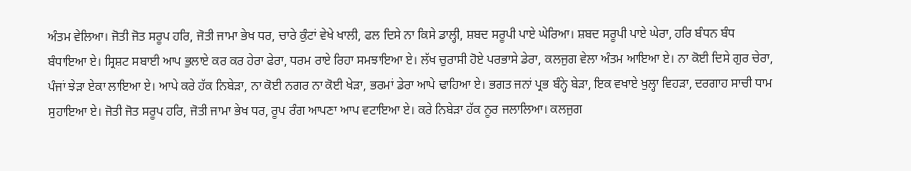ਅੰਤਮ ਵੇਲਿਆ। ਜੋਤੀ ਜੋਤ ਸਰੂਪ ਹਰਿ, ਜੋਤੀ ਜਾਮਾ ਭੇਖ ਧਰ, ਚਾਰੇ ਕੁੰਟਾਂ ਵੇਖੇ ਖਾਲੀ, ਫਲ ਦਿਸੇ ਨਾ ਕਿਸੇ ਡਾਲ੍ਹੀ, ਸ਼ਬਦ ਸਰੂਪੀ ਪਾਏ ਘੇਰਿਆ। ਸ਼ਬਦ ਸਰੂਪੀ ਪਾਏ ਘੇਰਾ, ਹਰਿ ਬੰਧਨ ਬੰਧ ਬੰਧਾਇਆ ਏ। ਸ੍ਰਿਸ਼ਟ ਸਬਾਈ ਆਪ ਭੁਲਾਏ ਕਰ ਕਰ ਹੇਰਾ ਫੇਰਾ, ਧਰਮ ਰਾਏ ਰਿਹਾ ਸਮਝਾਇਆ ਏ। ਲੱਖ ਚੁਰਾਸੀ ਹੋਏ ਪਰਭਾਸੇ ਡੇਰਾ, ਕਲਜੁਗ ਵੇਲਾ ਅੰਤਮ ਆਇਆ ਏ। ਨਾ ਕੋਈ ਦਿਸੇ ਗੁਰ ਚੇਰਾ, ਪੰਜਾਂ ਝੇੜਾ ਏਕਾ ਲਾਇਆ ਏ। ਆਪੇ ਕਰੇ ਹੱਕ ਨਿਬੇੜਾ, ਨਾ ਕੋਈ ਨਗਰ ਨਾ ਕੋਈ ਖੇੜਾ, ਭਰਮਾਂ ਡੇਰਾ ਆਪੇ ਢਾਹਿਆ ਏ। ਭਗਤ ਜਨਾਂ ਪ੍ਰਭ ਬੰਨ੍ਹੇ ਬੇੜਾ, ਇਕ ਵਖਾਏ ਖੁਲ੍ਹਾ ਵਿਹੜਾ, ਦਰਗਾਹ ਸਾਚੀ ਧਾਮ ਸੁਹਾਇਆ ਏ। ਜੋਤੀ ਜੋਤ ਸਰੂਪ ਹਰਿ, ਜੋਤੀ ਜਾਮਾ ਭੇਖ ਧਰ, ਰੂਪ ਰੰਗ ਆਪਣਾ ਆਪ ਵਟਾਇਆ ਏ। ਕਰੇ ਨਿਬੇੜਾ ਹੱਕ ਨੂਰ ਜਲਾਲਿਆ। ਕਲਜੁਗ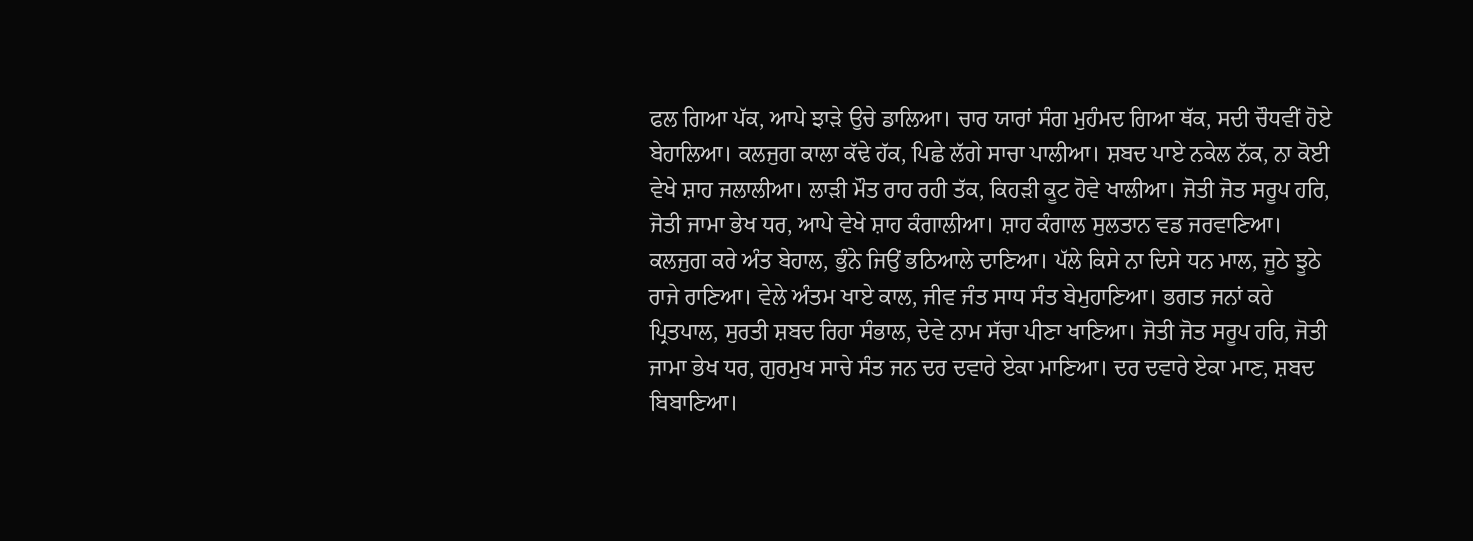ਫਲ ਗਿਆ ਪੱਕ, ਆਪੇ ਝਾੜੇ ਉਚੇ ਡਾਲਿਆ। ਚਾਰ ਯਾਰਾਂ ਸੰਗ ਮੁਹੰਮਦ ਗਿਆ ਥੱਕ, ਸਦੀ ਚੌਧਵੀਂ ਹੋਏ ਬੇਹਾਲਿਆ। ਕਲਜੁਗ ਕਾਲਾ ਕੱਢੇ ਹੱਕ, ਪਿਛੇ ਲੱਗੇ ਸਾਚਾ ਪਾਲੀਆ। ਸ਼ਬਦ ਪਾਏ ਨਕੇਲ ਨੱਕ, ਨਾ ਕੋਈ ਵੇਖੇ ਸ਼ਾਹ ਜਲਾਲੀਆ। ਲਾੜੀ ਮੌਤ ਰਾਹ ਰਹੀ ਤੱਕ, ਕਿਹੜੀ ਕੂਟ ਹੋਵੇ ਖਾਲੀਆ। ਜੋਤੀ ਜੋਤ ਸਰੂਪ ਹਰਿ, ਜੋਤੀ ਜਾਮਾ ਭੇਖ ਧਰ, ਆਪੇ ਵੇਖੇ ਸ਼ਾਹ ਕੰਗਾਲੀਆ। ਸ਼ਾਹ ਕੰਗਾਲ ਸੁਲਤਾਨ ਵਡ ਜਰਵਾਣਿਆ। ਕਲਜੁਗ ਕਰੇ ਅੰਤ ਬੇਹਾਲ, ਭੁੰਨੇ ਜਿਉਂ ਭਠਿਆਲੇ ਦਾਣਿਆ। ਪੱਲੇ ਕਿਸੇ ਨਾ ਦਿਸੇ ਧਨ ਮਾਲ, ਜੂਠੇ ਝੂਠੇ ਰਾਜੇ ਰਾਣਿਆ। ਵੇਲੇ ਅੰਤਮ ਖਾਏ ਕਾਲ, ਜੀਵ ਜੰਤ ਸਾਧ ਸੰਤ ਬੇਮੁਹਾਣਿਆ। ਭਗਤ ਜਨਾਂ ਕਰੇ ਪ੍ਰਿਤਪਾਲ, ਸੁਰਤੀ ਸ਼ਬਦ ਰਿਹਾ ਸੰਭਾਲ, ਦੇਵੇ ਨਾਮ ਸੱਚਾ ਪੀਣਾ ਖਾਣਿਆ। ਜੋਤੀ ਜੋਤ ਸਰੂਪ ਹਰਿ, ਜੋਤੀ ਜਾਮਾ ਭੇਖ ਧਰ, ਗੁਰਮੁਖ ਸਾਚੇ ਸੰਤ ਜਨ ਦਰ ਦਵਾਰੇ ਏਕਾ ਮਾਣਿਆ। ਦਰ ਦਵਾਰੇ ਏਕਾ ਮਾਣ, ਸ਼ਬਦ ਬਿਬਾਣਿਆ।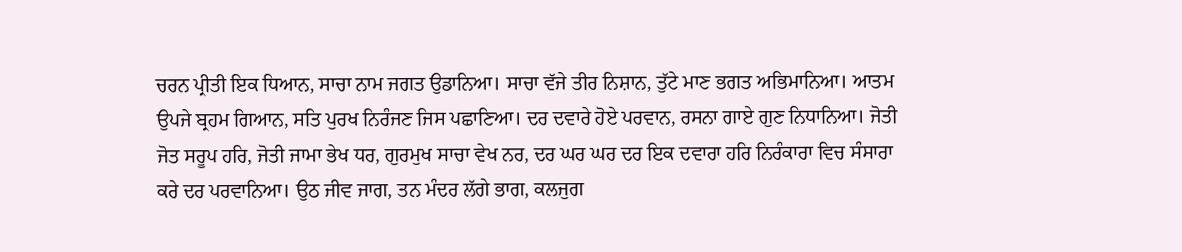ਚਰਨ ਪ੍ਰੀਤੀ ਇਕ ਧਿਆਨ, ਸਾਚਾ ਨਾਮ ਜਗਤ ਉਡਾਨਿਆ। ਸਾਚਾ ਵੱਜੇ ਤੀਰ ਨਿਸ਼ਾਨ, ਤੁੱਟੇ ਮਾਣ ਭਗਤ ਅਭਿਮਾਨਿਆ। ਆਤਮ ਉਪਜੇ ਬ੍ਰਹਮ ਗਿਆਨ, ਸਤਿ ਪੁਰਖ ਨਿਰੰਜਣ ਜਿਸ ਪਛਾਣਿਆ। ਦਰ ਦਵਾਰੇ ਹੋਏ ਪਰਵਾਨ, ਰਸਨਾ ਗਾਏ ਗੁਣ ਨਿਧਾਨਿਆ। ਜੋਤੀ ਜੋਤ ਸਰੂਪ ਹਰਿ, ਜੋਤੀ ਜਾਮਾ ਭੇਖ ਧਰ, ਗੁਰਮੁਖ ਸਾਚਾ ਵੇਖ ਨਰ, ਦਰ ਘਰ ਘਰ ਦਰ ਇਕ ਦਵਾਰਾ ਹਰਿ ਨਿਰੰਕਾਰਾ ਵਿਚ ਸੰਸਾਰਾ ਕਰੇ ਦਰ ਪਰਵਾਨਿਆ। ਉਠ ਜੀਵ ਜਾਗ, ਤਨ ਮੰਦਰ ਲੱਗੇ ਭਾਗ, ਕਲਜੁਗ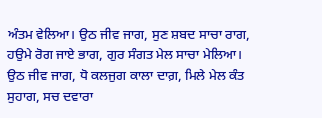ਅੰਤਮ ਵੇਲਿਆ। ਉਠ ਜੀਵ ਜਾਗ, ਸੁਣ ਸ਼ਬਦ ਸਾਚਾ ਰਾਗ, ਹਉਮੇ ਰੋਗ ਜਾਏ ਭਾਗ, ਗੁਰ ਸੰਗਤ ਮੇਲ ਸਾਚਾ ਮੇਲਿਆ। ਉਠ ਜੀਵ ਜਾਗ, ਧੋ ਕਲਜੁਗ ਕਾਲਾ ਦਾਗ਼, ਮਿਲੇ ਮੇਲ ਕੰਤ ਸੁਹਾਗ, ਸਚ ਦਵਾਰਾ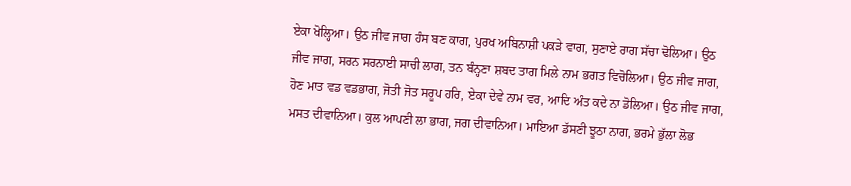ਏਕਾ ਖੋਲ੍ਹਿਆ। ਉਠ ਜੀਵ ਜਾਗ ਹੰਸ ਬਣ ਕਾਗ, ਪੁਰਖ ਅਬਿਨਾਸ਼ੀ ਪਕੜੇ ਵਾਗ, ਸੁਣਾਏ ਰਾਗ ਸੱਚਾ ਢੋਲਿਆ। ਉਠ ਜੀਵ ਜਾਗ, ਸਰਨ ਸਰਨਾਈ ਸਾਚੀ ਲਾਗ, ਤਨ ਬੰਨ੍ਹਣਾ ਸ਼ਬਦ ਤਾਗ ਮਿਲੇ ਨਾਮ ਭਗਤ ਵਿਚੋਲਿਆ। ਉਠ ਜੀਵ ਜਾਗ, ਹੋਣ ਮਾਤ ਵਡ ਵਡਭਾਗ, ਜੋਤੀ ਜੋਤ ਸਰੂਪ ਹਰਿ, ਏਕਾ ਦੇਵੇ ਨਾਮ ਵਰ, ਆਦਿ ਅੰਤ ਕਦੇ ਨਾ ਡੋਲਿਆ। ਉਠ ਜੀਵ ਜਾਗ, ਮਸਤ ਦੀਵਾਨਿਆ। ਕੁਲ ਆਪਣੀ ਲਾ ਭਾਗ, ਜਗ ਦੀਵਾਨਿਆ। ਮਾਇਆ ਡੱਸਣੀ ਝੂਠਾ ਨਾਗ, ਭਰਮੇ ਭੁੱਲਾ ਲੋਭ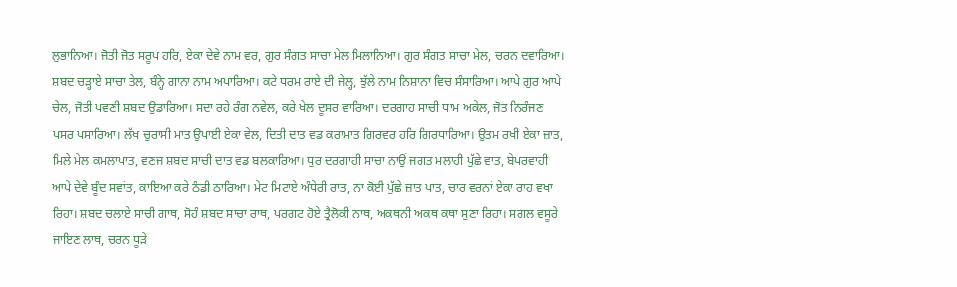ਲੁਭਾਨਿਆ। ਜੋਤੀ ਜੋਤ ਸਰੂਪ ਹਰਿ, ਏਕਾ ਦੇਵੇ ਨਾਮ ਵਰ, ਗੁਰ ਸੰਗਤ ਸਾਚਾ ਮੇਲ ਮਿਲਾਨਿਆ। ਗੁਰ ਸੰਗਤ ਸਾਚਾ ਮੇਲ, ਚਰਨ ਦਵਾਰਿਆ। ਸ਼ਬਦ ਚੜ੍ਹਾਏ ਸਾਚਾ ਤੇਲ, ਬੰਨ੍ਹੇ ਗਾਨਾ ਨਾਮ ਅਪਾਰਿਆ। ਕਟੇ ਧਰਮ ਰਾਏ ਦੀ ਜੇਲ੍ਹ, ਝੁੱਲੇ ਨਾਮ ਨਿਸ਼ਾਨਾ ਵਿਚ ਸੰਸਾਰਿਆ। ਆਪੇ ਗੁਰ ਆਪੇ ਚੇਲ, ਜੋਤੀ ਪਵਣੀ ਸ਼ਬਦ ਉਡਾਰਿਆ। ਸਦਾ ਰਹੇ ਰੰਗ ਨਵੇਲ, ਕਰੇ ਖੇਲ ਦੂਸਰ ਵਾਰਿਆ। ਦਰਗਾਹ ਸਾਚੀ ਧਾਮ ਅਕੇਲ, ਜੋਤ ਨਿਰੰਜਣ ਪਸਰ ਪਸਾਰਿਆ। ਲੱਖ ਚੁਰਾਸੀ ਮਾਤ ਉਪਾਈ ਏਕਾ ਵੇਲ, ਦਿਤੀ ਦਾਤ ਵਡ ਕਰਾਮਾਤ ਗਿਰਵਰ ਹਰਿ ਗਿਰਧਾਰਿਆ। ਉਤਮ ਰਖੀ ਏਕਾ ਜ਼ਾਤ, ਮਿਲੇ ਮੇਲ ਕਮਲਾਪਾਤ, ਵਣਜ ਸ਼ਬਦ ਸਾਚੀ ਦਾਤ ਵਡ ਬਲਕਾਰਿਆ। ਧੁਰ ਦਰਗਾਹੀ ਸਾਚਾ ਨਾਉਂ ਜਗਤ ਮਲਾਹੀ ਪੁੱਛੇ ਵਾਤ, ਬੇਪਰਵਾਹੀ ਆਪੇ ਦੇਵੇ ਬੂੰਦ ਸਵਾਂਤ, ਕਾਇਆ ਕਰੇ ਠੰਡੀ ਠਾਰਿਆ। ਮੇਟ ਮਿਟਾਏ ਅੰਧੇਰੀ ਰਾਤ, ਨਾ ਕੋਈ ਪੁੱਛੇ ਜ਼ਾਤ ਪਾਤ, ਚਾਰ ਵਰਨਾਂ ਏਕਾ ਰਾਹ ਵਖਾ ਰਿਹਾ। ਸ਼ਬਦ ਚਲਾਏ ਸਾਚੀ ਗਾਥ, ਸੋਹੰ ਸ਼ਬਦ ਸਾਚਾ ਰਾਥ, ਪਰਗਟ ਹੋਏ ਤ੍ਰੈਲੋਕੀ ਨਾਥ, ਅਕਥਨੀ ਅਕਥ ਕਥਾ ਸੁਣਾ ਰਿਹਾ। ਸਗਲ ਵਸੂਰੇ ਜਾਇਣ ਲਾਥ, ਚਰਨ ਧੂੜੇ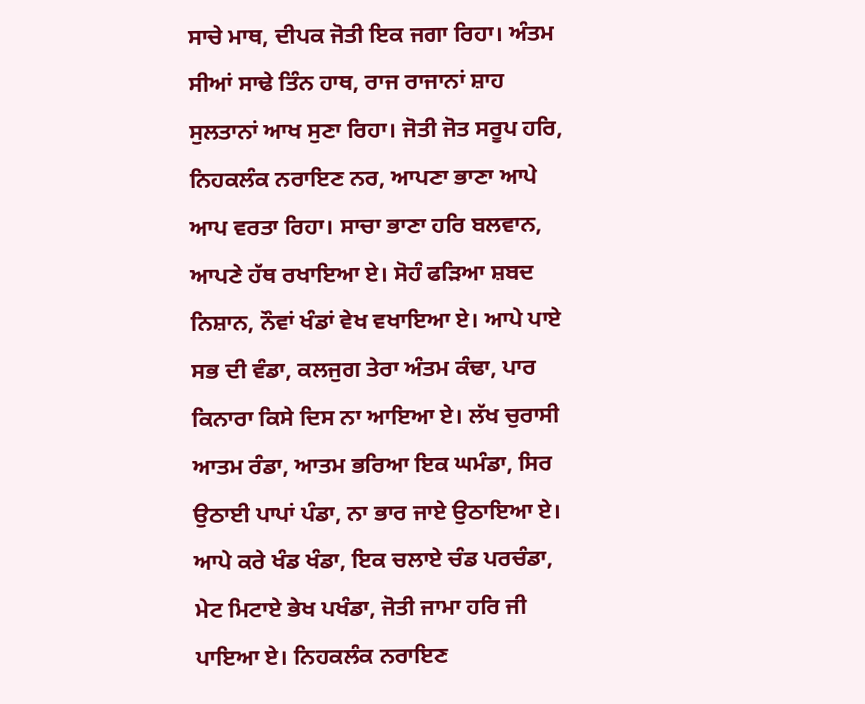ਸਾਚੇ ਮਾਥ, ਦੀਪਕ ਜੋਤੀ ਇਕ ਜਗਾ ਰਿਹਾ। ਅੰਤਮ ਸੀਆਂ ਸਾਢੇ ਤਿੰਨ ਹਾਥ, ਰਾਜ ਰਾਜਾਨਾਂ ਸ਼ਾਹ ਸੁਲਤਾਨਾਂ ਆਖ ਸੁਣਾ ਰਿਹਾ। ਜੋਤੀ ਜੋਤ ਸਰੂਪ ਹਰਿ, ਨਿਹਕਲੰਕ ਨਰਾਇਣ ਨਰ, ਆਪਣਾ ਭਾਣਾ ਆਪੇ ਆਪ ਵਰਤਾ ਰਿਹਾ। ਸਾਚਾ ਭਾਣਾ ਹਰਿ ਬਲਵਾਨ, ਆਪਣੇ ਹੱਥ ਰਖਾਇਆ ਏ। ਸੋਹੰ ਫੜਿਆ ਸ਼ਬਦ ਨਿਸ਼ਾਨ, ਨੌਵਾਂ ਖੰਡਾਂ ਵੇਖ ਵਖਾਇਆ ਏ। ਆਪੇ ਪਾਏ ਸਭ ਦੀ ਵੰਡਾ, ਕਲਜੁਗ ਤੇਰਾ ਅੰਤਮ ਕੰਢਾ, ਪਾਰ ਕਿਨਾਰਾ ਕਿਸੇ ਦਿਸ ਨਾ ਆਇਆ ਏ। ਲੱਖ ਚੁਰਾਸੀ ਆਤਮ ਰੰਡਾ, ਆਤਮ ਭਰਿਆ ਇਕ ਘਮੰਡਾ, ਸਿਰ ਉਠਾਈ ਪਾਪਾਂ ਪੰਡਾ, ਨਾ ਭਾਰ ਜਾਏ ਉਠਾਇਆ ਏ। ਆਪੇ ਕਰੇ ਖੰਡ ਖੰਡਾ, ਇਕ ਚਲਾਏ ਚੰਡ ਪਰਚੰਡਾ, ਮੇਟ ਮਿਟਾਏ ਭੇਖ ਪਖੰਡਾ, ਜੋਤੀ ਜਾਮਾ ਹਰਿ ਜੀ ਪਾਇਆ ਏ। ਨਿਹਕਲੰਕ ਨਰਾਇਣ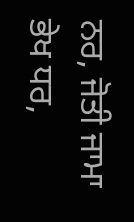ਨਰ, ਜੋਤੀ ਜਾਮਾ ਭੇਖ ਧਰ,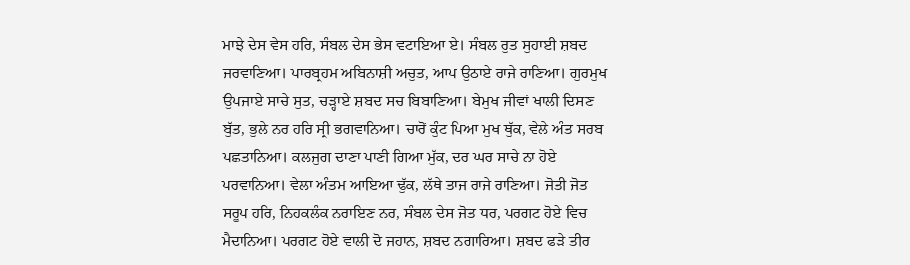ਮਾਝੇ ਦੇਸ ਵੇਸ ਹਰਿ, ਸੰਬਲ ਦੇਸ ਭੇਸ ਵਟਾਇਆ ਏ। ਸੰਬਲ ਰੁਤ ਸੁਹਾਈ ਸ਼ਬਦ ਜਰਵਾਣਿਆ। ਪਾਰਬ੍ਰਹਮ ਅਬਿਨਾਸ਼ੀ ਅਚੁਤ, ਆਪ ਉਠਾਏ ਰਾਜੇ ਰਾਣਿਆ। ਗੁਰਮੁਖ ਉਪਜਾਏ ਸਾਚੇ ਸੁਤ, ਚੜ੍ਹਾਏ ਸ਼ਬਦ ਸਚ ਬਿਬਾਣਿਆ। ਬੇਮੁਖ ਜੀਵਾਂ ਖਾਲੀ ਦਿਸਣ ਬੁੱਤ, ਭੁਲੇ ਨਰ ਹਰਿ ਸ੍ਰੀ ਭਗਵਾਨਿਆ। ਚਾਰੋਂ ਕੁੰਟ ਪਿਆ ਮੁਖ ਥੁੱਕ, ਵੇਲੇ ਅੰਤ ਸਰਬ ਪਛਤਾਨਿਆ। ਕਲਜੁਗ ਦਾਣਾ ਪਾਣੀ ਗਿਆ ਮੁੱਕ, ਦਰ ਘਰ ਸਾਚੇ ਨਾ ਹੋਏ ਪਰਵਾਨਿਆ। ਵੇਲਾ ਅੰਤਮ ਆਇਆ ਢੁੱਕ, ਲੱਥੇ ਤਾਜ ਰਾਜੇ ਰਾਣਿਆ। ਜੋਤੀ ਜੋਤ ਸਰੂਪ ਹਰਿ, ਨਿਹਕਲੰਕ ਨਰਾਇਣ ਨਰ, ਸੰਬਲ ਦੇਸ ਜੋਤ ਧਰ, ਪਰਗਟ ਹੋਏ ਵਿਚ ਮੈਦਾਨਿਆ। ਪਰਗਟ ਹੋਏ ਵਾਲੀ ਦੋ ਜਹਾਨ, ਸ਼ਬਦ ਨਗਾਰਿਆ। ਸ਼ਬਦ ਫੜੇ ਤੀਰ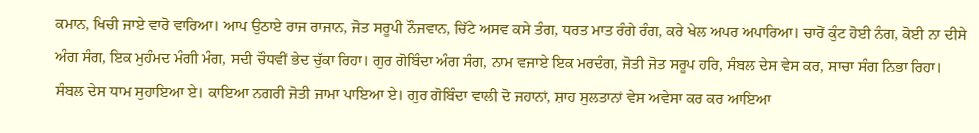ਕਮਾਨ, ਖਿਚੀ ਜਾਏ ਵਾਰੋ ਵਾਰਿਆ। ਆਪ ਉਠਾਏ ਰਾਜ ਰਾਜਾਨ, ਜੋਤ ਸਰੂਪੀ ਨੌਜਵਾਨ, ਚਿੱਟੇ ਅਸਵ ਕਸੇ ਤੰਗ, ਧਰਤ ਮਾਤ ਰੰਗੇ ਰੰਗ, ਕਰੇ ਖੇਲ ਅਪਰ ਅਪਾਰਿਆ। ਚਾਰੋਂ ਕੁੰਟ ਹੋਈ ਨੰਗ, ਕੋਈ ਨਾ ਦੀਸੇ ਅੰਗ ਸੰਗ, ਇਕ ਮੁਹੰਮਦ ਮੰਗੀ ਮੰਗ, ਸਦੀ ਚੌਧਵੀਂ ਭੇਦ ਚੁੱਕਾ ਰਿਹਾ। ਗੁਰ ਗੋਬਿੰਦਾ ਅੰਗ ਸੰਗ, ਨਾਮ ਵਜਾਏ ਇਕ ਮਰਦੰਗ, ਜੋਤੀ ਜੋਤ ਸਰੂਪ ਹਰਿ, ਸੰਬਲ ਦੇਸ ਵੇਸ ਕਰ, ਸਾਚਾ ਸੰਗ ਨਿਭਾ ਰਿਹਾ। ਸੰਬਲ ਦੇਸ ਧਾਮ ਸੁਹਾਇਆ ਏ। ਕਾਇਆ ਨਗਰੀ ਜੋਤੀ ਜਾਮਾ ਪਾਇਆ ਏ। ਗੁਰ ਗੋਬਿੰਦਾ ਵਾਲੀ ਦੋ ਜਹਾਨਾਂ, ਸ਼ਾਹ ਸੁਲਤਾਨਾਂ ਵੇਸ ਅਵੇਸਾ ਕਰ ਕਰ ਆਇਆ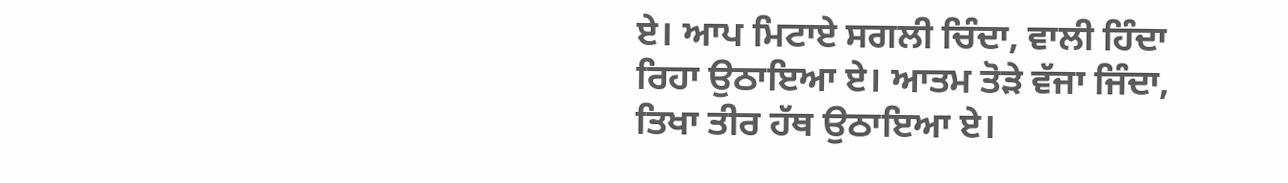ਏ। ਆਪ ਮਿਟਾਏ ਸਗਲੀ ਚਿੰਦਾ, ਵਾਲੀ ਹਿੰਦਾ ਰਿਹਾ ਉਠਾਇਆ ਏ। ਆਤਮ ਤੋੜੇ ਵੱਜਾ ਜਿੰਦਾ, ਤਿਖਾ ਤੀਰ ਹੱਥ ਉਠਾਇਆ ਏ।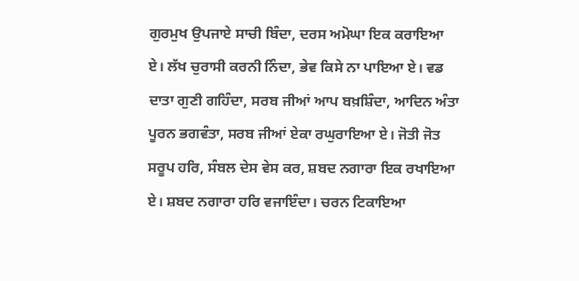ਗੁਰਮੁਖ ਉਪਜਾਏ ਸਾਚੀ ਬਿੰਦਾ, ਦਰਸ ਅਮੋਘਾ ਇਕ ਕਰਾਇਆ ਏ। ਲੱਖ ਚੁਰਾਸੀ ਕਰਨੀ ਨਿੰਦਾ, ਭੇਵ ਕਿਸੇ ਨਾ ਪਾਇਆ ਏ। ਵਡ ਦਾਤਾ ਗੁਣੀ ਗਹਿੰਦਾ, ਸਰਬ ਜੀਆਂ ਆਪ ਬਖ਼ਸ਼ਿੰਦਾ, ਆਦਿਨ ਅੰਤਾ ਪੂਰਨ ਭਗਵੰਤਾ, ਸਰਬ ਜੀਆਂ ਏਕਾ ਰਘੁਰਾਇਆ ਏ। ਜੋਤੀ ਜੋਤ ਸਰੂਪ ਹਰਿ, ਸੰਬਲ ਦੇਸ ਵੇਸ ਕਰ, ਸ਼ਬਦ ਨਗਾਰਾ ਇਕ ਰਖਾਇਆ ਏ। ਸ਼ਬਦ ਨਗਾਰਾ ਹਰਿ ਵਜਾਇੰਦਾ। ਚਰਨ ਟਿਕਾਇਆ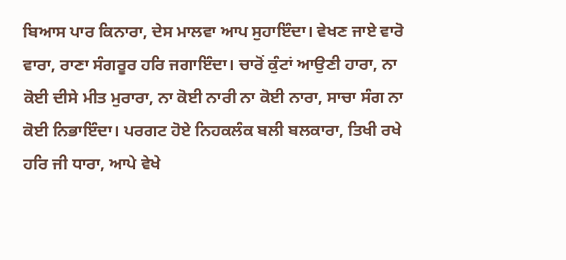ਬਿਆਸ ਪਾਰ ਕਿਨਾਰਾ, ਦੇਸ ਮਾਲਵਾ ਆਪ ਸੁਹਾਇੰਦਾ। ਵੇਖਣ ਜਾਏ ਵਾਰੋ ਵਾਰਾ, ਰਾਣਾ ਸੰਗਰੂਰ ਹਰਿ ਜਗਾਇੰਦਾ। ਚਾਰੋਂ ਕੁੰਟਾਂ ਆਉਣੀ ਹਾਰਾ, ਨਾ ਕੋਈ ਦੀਸੇ ਮੀਤ ਮੁਰਾਰਾ, ਨਾ ਕੋਈ ਨਾਰੀ ਨਾ ਕੋਈ ਨਾਰਾ, ਸਾਚਾ ਸੰਗ ਨਾ ਕੋਈ ਨਿਭਾਇੰਦਾ। ਪਰਗਟ ਹੋਏ ਨਿਹਕਲੰਕ ਬਲੀ ਬਲਕਾਰਾ, ਤਿਖੀ ਰਖੇ ਹਰਿ ਜੀ ਧਾਰਾ, ਆਪੇ ਵੇਖੇ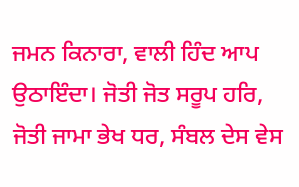ਜਮਨ ਕਿਨਾਰਾ, ਵਾਲੀ ਹਿੰਦ ਆਪ ਉਠਾਇੰਦਾ। ਜੋਤੀ ਜੋਤ ਸਰੂਪ ਹਰਿ, ਜੋਤੀ ਜਾਮਾ ਭੇਖ ਧਰ, ਸੰਬਲ ਦੇਸ ਵੇਸ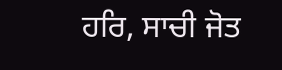ਹਰਿ, ਸਾਚੀ ਜੋਤ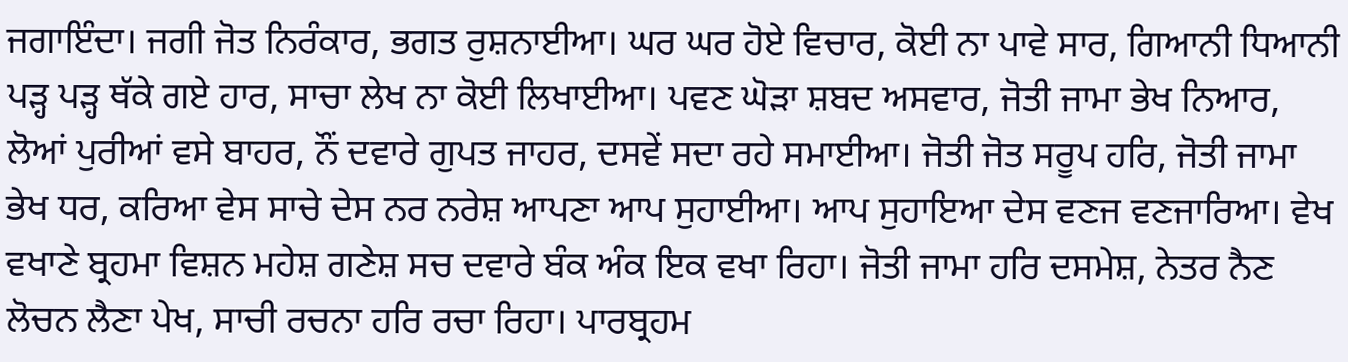ਜਗਾਇੰਦਾ। ਜਗੀ ਜੋਤ ਨਿਰੰਕਾਰ, ਭਗਤ ਰੁਸ਼ਨਾਈਆ। ਘਰ ਘਰ ਹੋਏ ਵਿਚਾਰ, ਕੋਈ ਨਾ ਪਾਵੇ ਸਾਰ, ਗਿਆਨੀ ਧਿਆਨੀ ਪੜ੍ਹ ਪੜ੍ਹ ਥੱਕੇ ਗਏ ਹਾਰ, ਸਾਚਾ ਲੇਖ ਨਾ ਕੋਈ ਲਿਖਾਈਆ। ਪਵਣ ਘੋੜਾ ਸ਼ਬਦ ਅਸਵਾਰ, ਜੋਤੀ ਜਾਮਾ ਭੇਖ ਨਿਆਰ, ਲੋਆਂ ਪੁਰੀਆਂ ਵਸੇ ਬਾਹਰ, ਨੌਂ ਦਵਾਰੇ ਗੁਪਤ ਜਾਹਰ, ਦਸਵੇਂ ਸਦਾ ਰਹੇ ਸਮਾਈਆ। ਜੋਤੀ ਜੋਤ ਸਰੂਪ ਹਰਿ, ਜੋਤੀ ਜਾਮਾ ਭੇਖ ਧਰ, ਕਰਿਆ ਵੇਸ ਸਾਚੇ ਦੇਸ ਨਰ ਨਰੇਸ਼ ਆਪਣਾ ਆਪ ਸੁਹਾਈਆ। ਆਪ ਸੁਹਾਇਆ ਦੇਸ ਵਣਜ ਵਣਜਾਰਿਆ। ਵੇਖ ਵਖਾਣੇ ਬ੍ਰਹਮਾ ਵਿਸ਼ਨ ਮਹੇਸ਼ ਗਣੇਸ਼ ਸਚ ਦਵਾਰੇ ਬੰਕ ਅੰਕ ਇਕ ਵਖਾ ਰਿਹਾ। ਜੋਤੀ ਜਾਮਾ ਹਰਿ ਦਸਮੇਸ਼, ਨੇਤਰ ਨੈਣ ਲੋਚਨ ਲੈਣਾ ਪੇਖ, ਸਾਚੀ ਰਚਨਾ ਹਰਿ ਰਚਾ ਰਿਹਾ। ਪਾਰਬ੍ਰਹਮ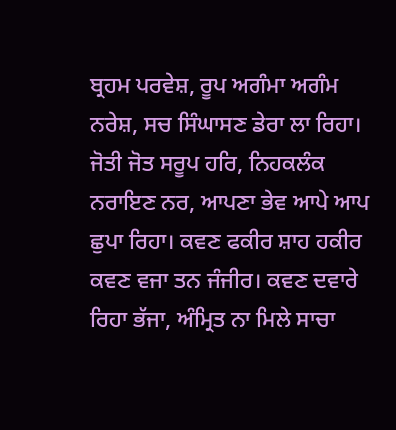ਬ੍ਰਹਮ ਪਰਵੇਸ਼, ਰੂਪ ਅਗੰਮਾ ਅਗੰਮ ਨਰੇਸ਼, ਸਚ ਸਿੰਘਾਸਣ ਡੇਰਾ ਲਾ ਰਿਹਾ। ਜੋਤੀ ਜੋਤ ਸਰੂਪ ਹਰਿ, ਨਿਹਕਲੰਕ ਨਰਾਇਣ ਨਰ, ਆਪਣਾ ਭੇਵ ਆਪੇ ਆਪ ਛੁਪਾ ਰਿਹਾ। ਕਵਣ ਫਕੀਰ ਸ਼ਾਹ ਹਕੀਰ ਕਵਣ ਵਜਾ ਤਨ ਜੰਜੀਰ। ਕਵਣ ਦਵਾਰੇ ਰਿਹਾ ਭੱਜਾ, ਅੰਮ੍ਰਿਤ ਨਾ ਮਿਲੇ ਸਾਚਾ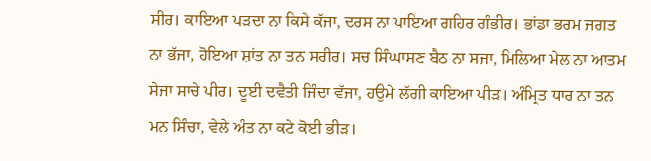ਸੀਰ। ਕਾਇਆ ਪੜਦਾ ਨਾ ਕਿਸੇ ਕੱਜਾ, ਦਰਸ ਨਾ ਪਾਇਆ ਗਹਿਰ ਗੰਭੀਰ। ਭਾਂਡਾ ਭਰਮ ਜਗਤ ਨਾ ਭੱਜਾ, ਹੋਇਆ ਸ਼ਾਂਤ ਨਾ ਤਨ ਸਰੀਰ। ਸਚ ਸਿੰਘਾਸਣ ਬੈਠ ਨਾ ਸਜਾ, ਮਿਲਿਆ ਮੇਲ ਨਾ ਆਤਮ ਸੇਜਾ ਸਾਚੇ ਪੀਰ। ਦੂਈ ਦਵੈਤੀ ਜਿੰਦਾ ਵੱਜਾ, ਹਉਮੇ ਲੱਗੀ ਕਾਇਆ ਪੀੜ। ਅੰਮ੍ਰਿਤ ਧਾਰ ਨਾ ਤਨ ਮਨ ਸਿੰਚਾ, ਵੇਲੇ ਅੰਤ ਨਾ ਕਟੇ ਕੋਈ ਭੀੜ।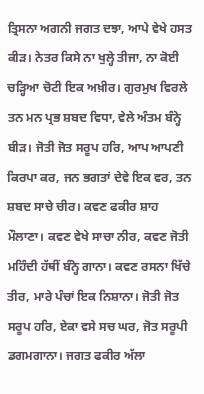ਤ੍ਰਿਸਨਾ ਅਗਨੀ ਜਗਤ ਦਝਾ, ਆਪੇ ਵੇਖੇ ਹਸਤ ਕੀੜ। ਨੇਤਰ ਕਿਸੇ ਨਾ ਖੁਲ੍ਹੇ ਤੀਜਾ, ਨਾ ਕੋਈ ਚੜ੍ਹਿਆ ਚੋਟੀ ਇਕ ਅਖ਼ੀਰ। ਗੁਰਮੁਖ ਵਿਰਲੇ ਤਨ ਮਨ ਪ੍ਰਭ ਸ਼ਬਦ ਵਿਧਾ, ਵੇਲੇ ਅੰਤਮ ਬੰਨ੍ਹੇ ਬੀੜ। ਜੋਤੀ ਜੋਤ ਸਰੂਪ ਹਰਿ, ਆਪ ਆਪਣੀ ਕਿਰਪਾ ਕਰ, ਜਨ ਭਗਤਾਂ ਦੇਵੇ ਇਕ ਵਰ, ਤਨ ਸ਼ਬਦ ਸਾਚੇ ਚੀਰ। ਕਵਣ ਫਕੀਰ ਸ਼ਾਹ ਮੌਲਾਣਾ। ਕਵਣ ਵੇਖੇ ਸਾਚਾ ਨੀਰ, ਕਵਣ ਜੋਤੀ ਮਹਿੰਦੀ ਹੱਥੀਂ ਬੰਨ੍ਹੇ ਗਾਨਾ। ਕਵਣ ਰਸਨਾ ਖਿੱਚੇ ਤੀਰ, ਮਾਰੇ ਪੰਚਾਂ ਇਕ ਨਿਸ਼ਾਨਾ। ਜੋਤੀ ਜੋਤ ਸਰੂਪ ਹਰਿ, ਏਕਾ ਵਸੇ ਸਚ ਘਰ, ਜੋਤ ਸਰੂਪੀ ਡਗਮਗਾਨਾ। ਜਗਤ ਫਕੀਰ ਅੱਲਾ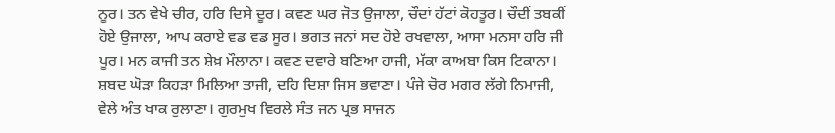ਨੂਰ। ਤਨ ਵੇਖੇ ਚੀਰ, ਹਰਿ ਦਿਸੇ ਦੂਰ। ਕਵਣ ਘਰ ਜੋਤ ਉਜਾਲਾ, ਚੌਦਾਂ ਹੱਟਾਂ ਕੋਹਤੂਰ। ਚੌਦੀਂ ਤਬਕੀਂ ਹੋਏ ਉਜਾਲਾ, ਆਪ ਕਰਾਏ ਵਡ ਵਡ ਸੂਰ। ਭਗਤ ਜਨਾਂ ਸਦ ਹੋਏ ਰਖਵਾਲਾ, ਆਸਾ ਮਨਸਾ ਹਰਿ ਜੀ ਪੂਰ। ਮਨ ਕਾਜੀ ਤਨ ਸ਼ੇਖ਼ ਮੌਲਾਨਾ। ਕਵਣ ਦਵਾਰੇ ਬਣਿਆ ਹਾਜੀ, ਮੱਕਾ ਕਾਅਬਾ ਕਿਸ ਟਿਕਾਨਾ। ਸ਼ਬਦ ਘੋੜਾ ਕਿਹੜਾ ਮਿਲਿਆ ਤਾਜੀ, ਦਹਿ ਦਿਸ਼ਾ ਜਿਸ ਭਵਾਣਾ। ਪੰਜੇ ਚੋਰ ਮਗਰ ਲੱਗੇ ਨਿਮਾਜੀ, ਵੇਲੇ ਅੰਤ ਖਾਕ ਰੁਲਾਣਾ। ਗੁਰਮੁਖ ਵਿਰਲੇ ਸੰਤ ਜਨ ਪ੍ਰਭ ਸਾਜਨ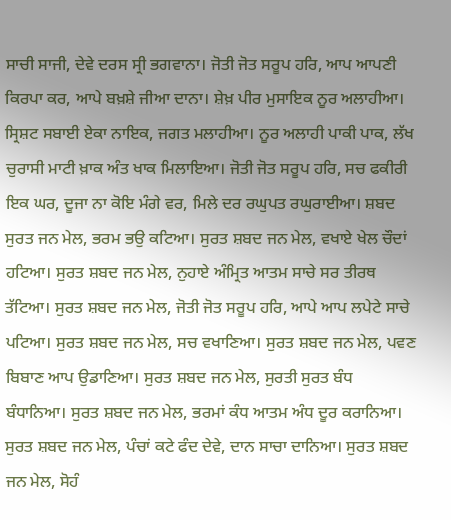ਸਾਚੀ ਸਾਜੀ, ਦੇਵੇ ਦਰਸ ਸ੍ਰੀ ਭਗਵਾਨਾ। ਜੋਤੀ ਜੋਤ ਸਰੂਪ ਹਰਿ, ਆਪ ਆਪਣੀ ਕਿਰਪਾ ਕਰ, ਆਪੇ ਬਖ਼ਸ਼ੇ ਜੀਆ ਦਾਨਾ। ਸ਼ੇਖ਼ ਪੀਰ ਮੁਸਾਇਕ ਨੂਰ ਅਲਾਹੀਆ। ਸ੍ਰਿਸ਼ਟ ਸਬਾਈ ਏਕਾ ਨਾਇਕ, ਜਗਤ ਮਲਾਹੀਆ। ਨੂਰ ਅਲਾਹੀ ਪਾਕੀ ਪਾਕ, ਲੱਖ ਚੁਰਾਸੀ ਮਾਟੀ ਖ਼ਾਕ ਅੰਤ ਖਾਕ ਮਿਲਾਇਆ। ਜੋਤੀ ਜੋਤ ਸਰੂਪ ਹਰਿ, ਸਚ ਫਕੀਰੀ ਇਕ ਘਰ, ਦੂਜਾ ਨਾ ਕੋਇ ਮੰਗੇ ਵਰ, ਮਿਲੇ ਦਰ ਰਘੁਪਤ ਰਘੁਰਾਈਆ। ਸ਼ਬਦ ਸੁਰਤ ਜਨ ਮੇਲ, ਭਰਮ ਭਉ ਕਟਿਆ। ਸੁਰਤ ਸ਼ਬਦ ਜਨ ਮੇਲ, ਵਖਾਏ ਖੇਲ ਚੌਦਾਂ ਹਟਿਆ। ਸੁਰਤ ਸ਼ਬਦ ਜਨ ਮੇਲ, ਨੁਹਾਏ ਅੰਮ੍ਰਿਤ ਆਤਮ ਸਾਚੇ ਸਰ ਤੀਰਥ ਤੱਟਿਆ। ਸੁਰਤ ਸ਼ਬਦ ਜਨ ਮੇਲ, ਜੋਤੀ ਜੋਤ ਸਰੂਪ ਹਰਿ, ਆਪੇ ਆਪ ਲਪੇਟੇ ਸਾਚੇ ਪਟਿਆ। ਸੁਰਤ ਸ਼ਬਦ ਜਨ ਮੇਲ, ਸਚ ਵਖਾਣਿਆ। ਸੁਰਤ ਸ਼ਬਦ ਜਨ ਮੇਲ, ਪਵਣ ਬਿਬਾਣ ਆਪ ਉਡਾਣਿਆ। ਸੁਰਤ ਸ਼ਬਦ ਜਨ ਮੇਲ, ਸੁਰਤੀ ਸੁਰਤ ਬੰਧ ਬੰਧਾਨਿਆ। ਸੁਰਤ ਸ਼ਬਦ ਜਨ ਮੇਲ, ਭਰਮਾਂ ਕੰਧ ਆਤਮ ਅੰਧ ਦੂਰ ਕਰਾਨਿਆ। ਸੁਰਤ ਸ਼ਬਦ ਜਨ ਮੇਲ, ਪੰਚਾਂ ਕਟੇ ਫੰਦ ਦੇਵੇ, ਦਾਨ ਸਾਚਾ ਦਾਨਿਆ। ਸੁਰਤ ਸ਼ਬਦ ਜਨ ਮੇਲ, ਸੋਹੰ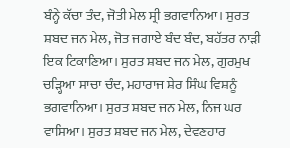ਬੰਨ੍ਹੇ ਕੱਚਾ ਤੰਦ, ਜੋਤੀ ਮੇਲ ਸ੍ਰੀ ਭਗਵਾਨਿਆ। ਸੁਰਤ ਸ਼ਬਦ ਜਨ ਮੇਲ, ਜੋਤ ਜਗਾਏ ਬੰਦ ਬੰਦ, ਬਹੱਤਰ ਨਾੜੀ ਇਕ ਟਿਕਾਣਿਆ। ਸੁਰਤ ਸ਼ਬਦ ਜਨ ਮੇਲ, ਗੁਰਮੁਖ ਚੜ੍ਹਿਆ ਸਾਚਾ ਚੰਦ, ਮਹਾਰਾਜ ਸ਼ੇਰ ਸਿੰਘ ਵਿਸ਼ਨੂੰ ਭਗਵਾਨਿਆ। ਸੁਰਤ ਸ਼ਬਦ ਜਨ ਮੇਲ, ਨਿਜ ਘਰ ਵਾਸਿਆ। ਸੁਰਤ ਸ਼ਬਦ ਜਨ ਮੇਲ, ਦੇਵਣਹਾਰ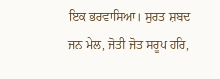ਇਕ ਭਰਵਾਸਿਆ। ਸੁਰਤ ਸ਼ਬਦ ਜਨ ਮੇਲ, ਜੋਤੀ ਜੋਤ ਸਰੂਪ ਹਰਿ,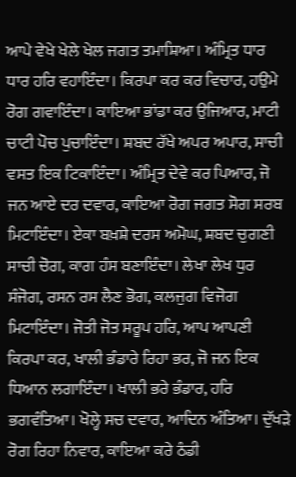ਆਪੇ ਵੇਖੇ ਖੇਲੇ ਖੇਲ ਜਗਤ ਤਮਾਸ਼ਿਆ। ਅੰਮ੍ਰਿਤ ਧਾਰ ਧਾਰ ਹਰਿ ਵਹਾਇੰਦਾ। ਕਿਰਪਾ ਕਰ ਕਰ ਵਿਚਾਰ, ਹਉਮੇ ਰੋਗ ਗਵਾਇੰਦਾ। ਕਾਇਆ ਭਾਂਡਾ ਕਰ ਉਜਿਆਰ, ਮਾਟੀ ਚਾਟੀ ਪੋਚ ਪੁਚਾਇੰਦਾ। ਸ਼ਬਦ ਰੱਖੇ ਅਪਰ ਅਪਾਰ, ਸਾਚੀ ਵਸਤ ਇਕ ਟਿਕਾਇੰਦਾ। ਅੰਮ੍ਰਿਤ ਦੇਵੇ ਕਰ ਪਿਆਰ, ਜੋ ਜਨ ਆਏ ਦਰ ਦਵਾਰ, ਕਾਇਆ ਰੋਗ ਜਗਤ ਸੋਗ ਸਰਬ ਮਿਟਾਇੰਦਾ। ਏਕਾ ਬਖ਼ਸ਼ੇ ਦਰਸ ਅਮੋਘ, ਸ਼ਬਦ ਚੁਗਣੀ ਸਾਚੀ ਚੋਗ, ਕਾਗ ਹੰਸ ਬਣਾਇੰਦਾ। ਲੇਖਾ ਲੇਖ ਧੁਰ ਸੰਜੋਗ, ਰਸਨ ਰਸ ਲੈਣ ਭੋਗ, ਕਲਜੁਗ ਵਿਜੋਗ ਮਿਟਾਇੰਦਾ। ਜੋਤੀ ਜੋਤ ਸਰੂਪ ਹਰਿ, ਆਪ ਆਪਣੀ ਕਿਰਪਾ ਕਰ, ਖਾਲੀ ਭੰਡਾਰੇ ਰਿਹਾ ਭਰ, ਜੋ ਜਨ ਇਕ ਧਿਆਨ ਲਗਾਇੰਦਾ। ਖਾਲੀ ਭਰੇ ਭੰਡਾਰ, ਹਰਿ ਭਗਵੰਤਿਆ। ਖੋਲ੍ਹੇ ਸਚ ਦਵਾਰ, ਆਦਿਨ ਅੰਤਿਆ। ਦੁੱਖੜੇ ਰੋਗ ਰਿਹਾ ਨਿਵਾਰ, ਕਾਇਆ ਕਰੇ ਠੰਡੀ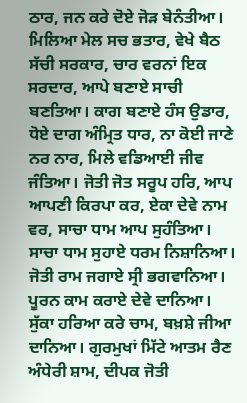ਠਾਰ, ਜਨ ਕਰੇ ਦੋਏ ਜੋੜ ਬੇਨੰਤੀਆ। ਮਿਲਿਆ ਮੇਲ ਸਚ ਭਤਾਰ, ਵੇਖੇ ਬੈਠ ਸੱਚੀ ਸਰਕਾਰ, ਚਾਰ ਵਰਨਾਂ ਇਕ ਸਰਦਾਰ, ਆਪੇ ਬਣਾਏ ਸਾਚੀ ਬਣਤਿਆ। ਕਾਗ ਬਣਾਏ ਹੰਸ ਉਡਾਰ, ਧੋਏ ਦਾਗ ਅੰਮ੍ਰਿਤ ਧਾਰ, ਨਾ ਕੋਈ ਜਾਣੇ ਨਰ ਨਾਰ, ਮਿਲੇ ਵਡਿਆਈ ਜੀਵ ਜੰਤਿਆ। ਜੋਤੀ ਜੋਤ ਸਰੂਪ ਹਰਿ, ਆਪ ਆਪਣੀ ਕਿਰਪਾ ਕਰ, ਏਕਾ ਦੇਵੇ ਨਾਮ ਵਰ, ਸਾਚਾ ਧਾਮ ਆਪ ਸੁਹੰਤਿਆ। ਸਾਚਾ ਧਾਮ ਸੁਹਾਏ ਧਰਮ ਨਿਸ਼ਾਨਿਆ। ਜੋਤੀ ਰਾਮ ਜਗਾਏ ਸ੍ਰੀ ਭਗਵਾਨਿਆ। ਪੂਰਨ ਕਾਮ ਕਰਾਏ ਦੇਵੇ ਦਾਨਿਆ। ਸੁੱਕਾ ਹਰਿਆ ਕਰੇ ਚਾਮ, ਬਖ਼ਸ਼ੇ ਜੀਆ ਦਾਨਿਆ। ਗੁਰਮੁਖਾਂ ਮਿੱਟੇ ਆਤਮ ਰੈਣ ਅੰਧੇਰੀ ਸ਼ਾਮ, ਦੀਪਕ ਜੋਤੀ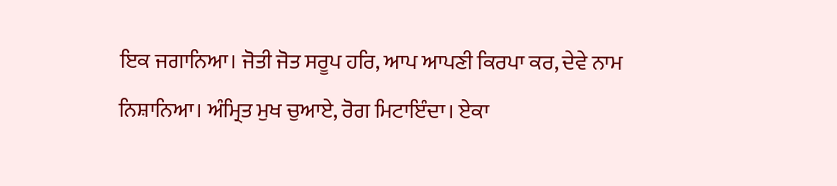ਇਕ ਜਗਾਨਿਆ। ਜੋਤੀ ਜੋਤ ਸਰੂਪ ਹਰਿ, ਆਪ ਆਪਣੀ ਕਿਰਪਾ ਕਰ, ਦੇਵੇ ਨਾਮ ਨਿਸ਼ਾਨਿਆ। ਅੰਮ੍ਰਿਤ ਮੁਖ ਚੁਆਏ, ਰੋਗ ਮਿਟਾਇੰਦਾ। ਏਕਾ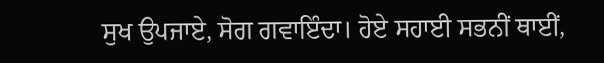ਸੁਖ ਉਪਜਾਏ, ਸੋਗ ਗਵਾਇੰਦਾ। ਹੋਏ ਸਹਾਈ ਸਭਨੀਂ ਥਾਈਂ,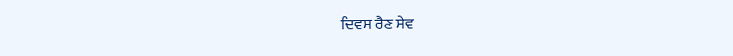ਦਿਵਸ ਰੈਣ ਸੇਵ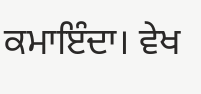ਕਮਾਇੰਦਾ। ਵੇਖ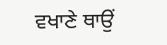ਵਖਾਣੇ ਥਾਉਂ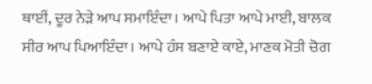ਥਾਈਂ, ਦੂਰ ਨੇੜੇ ਆਪ ਸਮਾਇੰਦਾ। ਆਪੇ ਪਿਤਾ ਆਪੇ ਮਾਈ, ਬਾਲਕ ਸੀਰ ਆਪ ਪਿਆਇੰਦਾ। ਆਪੇ ਹੰਸ ਬਣਾਏ ਕਾਏ, ਮਾਣਕ ਮੋਤੀ ਚੋਗ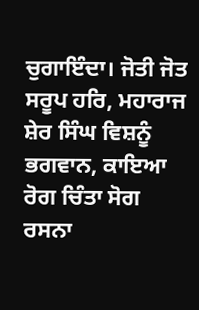ਚੁਗਾਇੰਦਾ। ਜੋਤੀ ਜੋਤ ਸਰੂਪ ਹਰਿ, ਮਹਾਰਾਜ ਸ਼ੇਰ ਸਿੰਘ ਵਿਸ਼ਨੂੰ ਭਗਵਾਨ, ਕਾਇਆ ਰੋਗ ਚਿੰਤਾ ਸੋਗ ਰਸਨਾ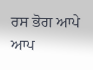ਰਸ ਭੋਗ ਆਪੇ ਆਪ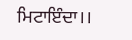ਮਿਟਾਇੰਦਾ।।